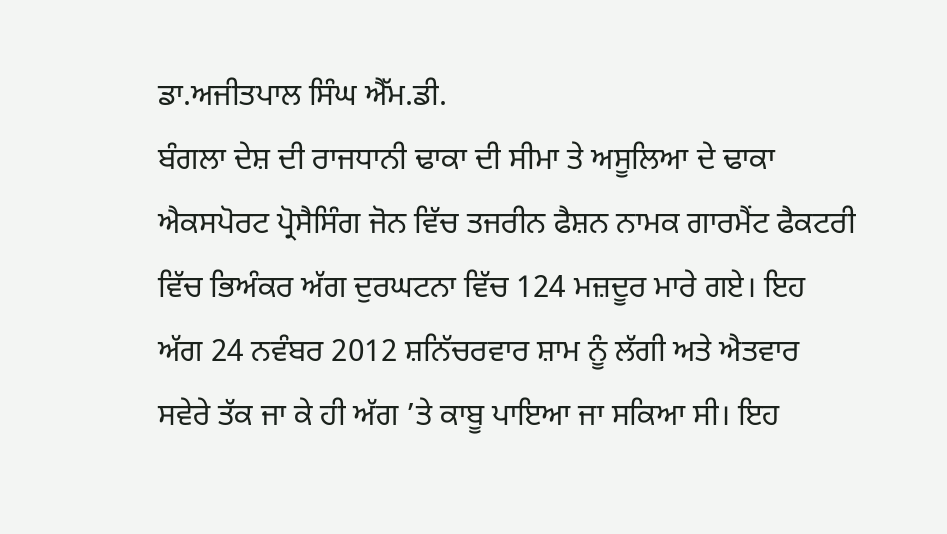ਡਾ.ਅਜੀਤਪਾਲ ਸਿੰਘ ਐੱਮ.ਡੀ.
ਬੰਗਲਾ ਦੇਸ਼ ਦੀ ਰਾਜਧਾਨੀ ਢਾਕਾ ਦੀ ਸੀਮਾ ਤੇ ਅਸੂਲਿਆ ਦੇ ਢਾਕਾ ਐਕਸਪੋਰਟ ਪ੍ਰੋਸੈਸਿੰਗ ਜੋਨ ਵਿੱਚ ਤਜਰੀਨ ਫੈਸ਼ਨ ਨਾਮਕ ਗਾਰਮੈਂਟ ਫੈਕਟਰੀ ਵਿੱਚ ਭਿਅੰਕਰ ਅੱਗ ਦੁਰਘਟਨਾ ਵਿੱਚ 124 ਮਜ਼ਦੂਰ ਮਾਰੇ ਗਏ। ਇਹ ਅੱਗ 24 ਨਵੰਬਰ 2012 ਸ਼ਨਿੱਚਰਵਾਰ ਸ਼ਾਮ ਨੂੰ ਲੱਗੀ ਅਤੇ ਐਤਵਾਰ ਸਵੇਰੇ ਤੱਕ ਜਾ ਕੇ ਹੀ ਅੱਗ ’ਤੇ ਕਾਬੂ ਪਾਇਆ ਜਾ ਸਕਿਆ ਸੀ। ਇਹ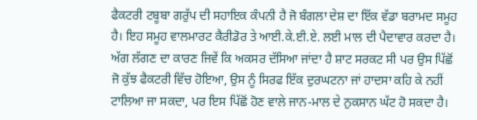ਫੈਕਟਰੀ ਟਬੂਬਾ ਗਰੁੱਪ ਦੀ ਸਹਾਇਕ ਕੰਪਨੀ ਹੈ ਜੋ ਬੰਗਲਾ ਦੇਸ਼ ਦਾ ਇੱਕ ਵੱਡਾ ਬਰਾਮਦ ਸਮੂਹ ਹੈ। ਇਹ ਸਮੂਹ ਵਾਲਮਾਰਟ ਕੈਰੀਡੋਰ ਤੇ ਆਈ.ਕੇ.ਈ.ਏ. ਲਈ ਮਾਲ ਦੀ ਪੈਦਾਵਾਰ ਕਰਦਾ ਹੈ। ਅੱਗ ਲੱਗਣ ਦਾ ਕਾਰਣ ਜਿਵੇਂ ਕਿ ਅਕਸਰ ਦੱਸਿਆ ਜਾਂਦਾ ਹੈ ਸ਼ਾਟ ਸਰਕਟ ਸੀ ਪਰ ਉਸ ਪਿੱਛੋਂ ਜੋ ਕੁੱਝ ਫੈਕਟਰੀ ਵਿੱਚ ਹੋਇਆ, ਉਸ ਨੂੰ ਸਿਰਫ ਇੱਕ ਦੁਰਘਟਨਾ ਜਾਂ ਹਾਦਸਾ ਕਹਿ ਕੇ ਨਹੀਂ ਟਾਲਿਆ ਜਾ ਸਕਦਾ, ਪਰ ਇਸ ਪਿੱਛੋਂ ਹੋਣ ਵਾਲੇ ਜਾਨ-ਮਾਲ ਦੇ ਨੁਕਸਾਨ ਘੱਟ ਹੋ ਸਕਦਾ ਹੈ।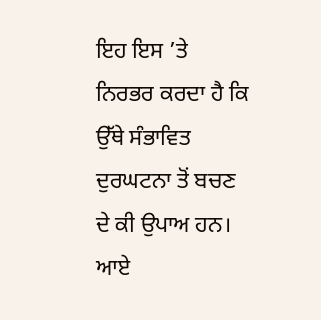ਇਹ ਇਸ ’ਤੇ ਨਿਰਭਰ ਕਰਦਾ ਹੈ ਕਿ ਉੱਥੇ ਸੰਭਾਵਿਤ ਦੁਰਘਟਨਾ ਤੋਂ ਬਚਣ ਦੇ ਕੀ ਉਪਾਅ ਹਨ। ਆਏ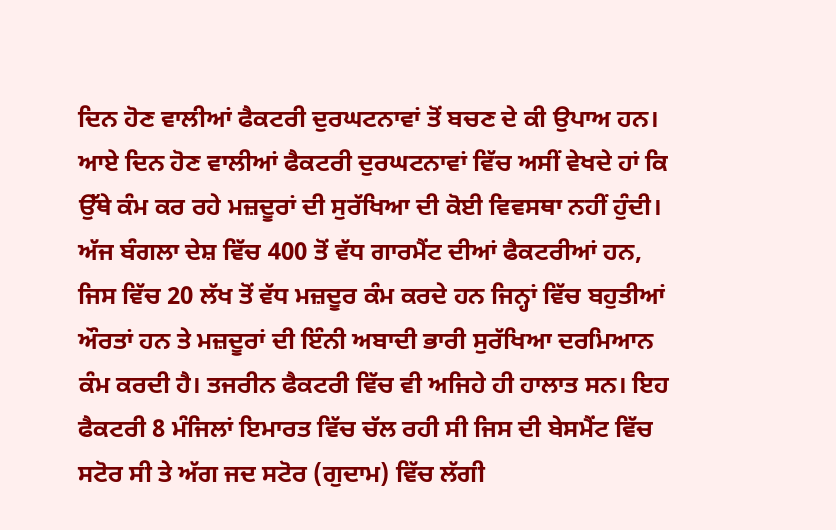ਦਿਨ ਹੋਣ ਵਾਲੀਆਂ ਫੈਕਟਰੀ ਦੁਰਘਟਨਾਵਾਂ ਤੋਂ ਬਚਣ ਦੇ ਕੀ ਉਪਾਅ ਹਨ। ਆਏ ਦਿਨ ਹੋਣ ਵਾਲੀਆਂ ਫੈਕਟਰੀ ਦੁਰਘਟਨਾਵਾਂ ਵਿੱਚ ਅਸੀਂ ਵੇਖਦੇ ਹਾਂ ਕਿ ਉੱਥੇ ਕੰਮ ਕਰ ਰਹੇ ਮਜ਼ਦੂਰਾਂ ਦੀ ਸੁਰੱਖਿਆ ਦੀ ਕੋਈ ਵਿਵਸਥਾ ਨਹੀਂ ਹੁੰਦੀ।
ਅੱਜ ਬੰਗਲਾ ਦੇਸ਼ ਵਿੱਚ 400 ਤੋਂ ਵੱਧ ਗਾਰਮੈਂਟ ਦੀਆਂ ਫੈਕਟਰੀਆਂ ਹਨ, ਜਿਸ ਵਿੱਚ 20 ਲੱਖ ਤੋਂ ਵੱਧ ਮਜ਼ਦੂਰ ਕੰਮ ਕਰਦੇ ਹਨ ਜਿਨ੍ਹਾਂ ਵਿੱਚ ਬਹੁਤੀਆਂ ਔਰਤਾਂ ਹਨ ਤੇ ਮਜ਼ਦੂਰਾਂ ਦੀ ਇੰਨੀ ਅਬਾਦੀ ਭਾਰੀ ਸੁਰੱਖਿਆ ਦਰਮਿਆਨ ਕੰਮ ਕਰਦੀ ਹੈ। ਤਜਰੀਨ ਫੈਕਟਰੀ ਵਿੱਚ ਵੀ ਅਜਿਹੇ ਹੀ ਹਾਲਾਤ ਸਨ। ਇਹ ਫੈਕਟਰੀ 8 ਮੰਜਿਲਾਂ ਇਮਾਰਤ ਵਿੱਚ ਚੱਲ ਰਹੀ ਸੀ ਜਿਸ ਦੀ ਬੇਸਮੈਂਟ ਵਿੱਚ ਸਟੋਰ ਸੀ ਤੇ ਅੱਗ ਜਦ ਸਟੋਰ (ਗੁਦਾਮ) ਵਿੱਚ ਲੱਗੀ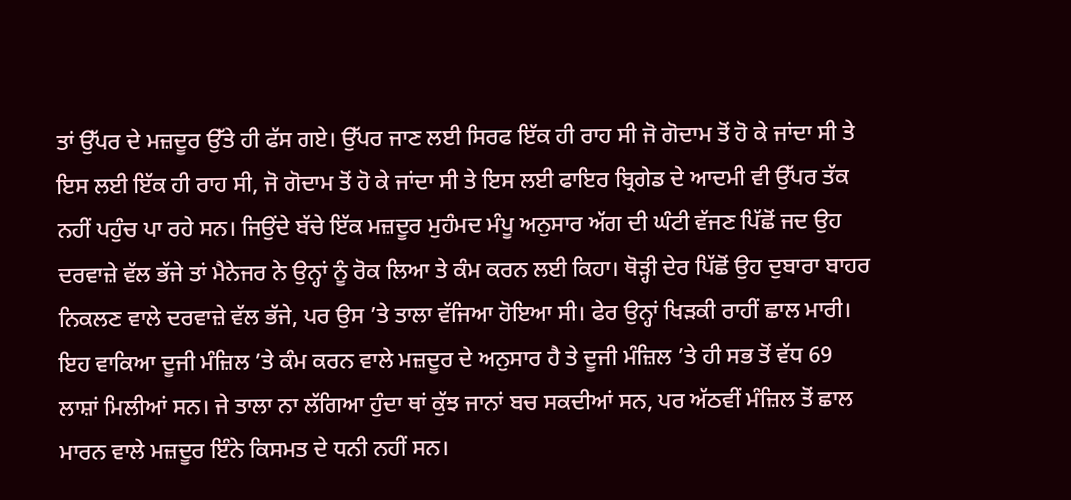ਤਾਂ ਉੱਪਰ ਦੇ ਮਜ਼ਦੂਰ ਉੱਤੇ ਹੀ ਫੱਸ ਗਏ। ਉੱਪਰ ਜਾਣ ਲਈ ਸਿਰਫ ਇੱਕ ਹੀ ਰਾਹ ਸੀ ਜੋ ਗੋਦਾਮ ਤੋਂ ਹੋ ਕੇ ਜਾਂਦਾ ਸੀ ਤੇ ਇਸ ਲਈ ਇੱਕ ਹੀ ਰਾਹ ਸੀ, ਜੋ ਗੋਦਾਮ ਤੋਂ ਹੋ ਕੇ ਜਾਂਦਾ ਸੀ ਤੇ ਇਸ ਲਈ ਫਾਇਰ ਬ੍ਰਿਗੇਡ ਦੇ ਆਦਮੀ ਵੀ ਉੱਪਰ ਤੱਕ ਨਹੀਂ ਪਹੁੰਚ ਪਾ ਰਹੇ ਸਨ। ਜਿਉਂਦੇ ਬੱਚੇ ਇੱਕ ਮਜ਼ਦੂਰ ਮੁਹੰਮਦ ਮੰਪੂ ਅਨੁਸਾਰ ਅੱਗ ਦੀ ਘੰਟੀ ਵੱਜਣ ਪਿੱਛੋਂ ਜਦ ਉਹ ਦਰਵਾਜ਼ੇ ਵੱਲ ਭੱਜੇ ਤਾਂ ਮੈਨੇਜਰ ਨੇ ਉਨ੍ਹਾਂ ਨੂੰ ਰੋਕ ਲਿਆ ਤੇ ਕੰਮ ਕਰਨ ਲਈ ਕਿਹਾ। ਥੋੜ੍ਹੀ ਦੇਰ ਪਿੱਛੋਂ ਉਹ ਦੁਬਾਰਾ ਬਾਹਰ ਨਿਕਲਣ ਵਾਲੇ ਦਰਵਾਜ਼ੇ ਵੱਲ ਭੱਜੇ, ਪਰ ਉਸ ’ਤੇ ਤਾਲਾ ਵੱਜਿਆ ਹੋਇਆ ਸੀ। ਫੇਰ ਉਨ੍ਹਾਂ ਖਿੜਕੀ ਰਾਹੀਂ ਛਾਲ ਮਾਰੀ। ਇਹ ਵਾਕਿਆ ਦੂਜੀ ਮੰਜ਼ਿਲ ’ਤੇ ਕੰਮ ਕਰਨ ਵਾਲੇ ਮਜ਼ਦੂਰ ਦੇ ਅਨੁਸਾਰ ਹੈ ਤੇ ਦੂਜੀ ਮੰਜ਼ਿਲ ’ਤੇ ਹੀ ਸਭ ਤੋਂ ਵੱਧ 69 ਲਾਸ਼ਾਂ ਮਿਲੀਆਂ ਸਨ। ਜੇ ਤਾਲਾ ਨਾ ਲੱਗਿਆ ਹੁੰਦਾ ਥਾਂ ਕੁੱਝ ਜਾਨਾਂ ਬਚ ਸਕਦੀਆਂ ਸਨ, ਪਰ ਅੱਠਵੀਂ ਮੰਜ਼ਿਲ ਤੋਂ ਛਾਲ ਮਾਰਨ ਵਾਲੇ ਮਜ਼ਦੂਰ ਇੰਨੇ ਕਿਸਮਤ ਦੇ ਧਨੀ ਨਹੀਂ ਸਨ।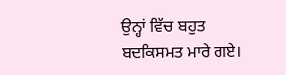ਉਨ੍ਹਾਂ ਵਿੱਚ ਬਹੁਤ ਬਦਕਿਸਮਤ ਮਾਰੇ ਗਏ।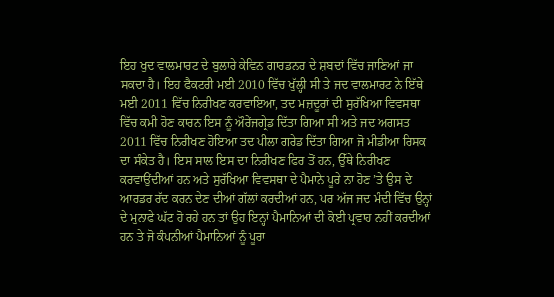ਇਹ ਖੁਦ ਵਾਲਮਾਰਟ ਦੇ ਬੁਲਾਰੇ ਕੇਵਿਨ ਗਾਰਡਨਰ ਦੇ ਸ਼ਬਦਾਂ ਵਿੱਚ ਜਾਣਿਆਂ ਜਾ ਸਕਦਾ ਹੈ। ਇਹ ਫੈਕਟਰੀ ਮਈ 2010 ਵਿੱਚ ਖੁੱਲ੍ਹੀ ਸੀ ਤੇ ਜਦ ਵਾਲਮਾਰਟ ਨੇ ਇੱਥੇ ਮਈ 2011 ਵਿੱਚ ਨਿਰੀਖਣ ਕਰਵਾਇਆ, ਤਦ ਮਜ਼ਦੂਰਾਂ ਦੀ ਸੁਰੱਖਿਆ ਵਿਵਸਥਾ ਵਿੱਚ ਕਮੀ ਹੋਣ ਕਾਰਨ ਇਸ ਨੂੰ ਔਰੇਂਜਗ੍ਰੇਡ ਦਿੱਤਾ ਗਿਆ ਸੀ ਅਤੇ ਜਦ ਅਗਸਤ 2011 ਵਿੱਚ ਨਿਰੀਖਣ ਹੋਇਆ ਤਦ ਪੀਲਾ ਗਰੇਡ ਦਿੱਤਾ ਗਿਆ ਜੋ ਮੀਡੀਆ ਰਿਸਕ ਦਾ ਸੰਕੇਤ ਹੈ। ਇਸ ਸਾਲ ਇਸ ਦਾ ਨਿਰੀਖਣ ਫਿਰ ਤੋਂ ਹਨ, ਉੱਥੇ ਨਿਰੀਖਣ ਕਰਵਾਉਂਦੀਆਂ ਹਨ ਅਤੇ ਸੁਰੱਖਿਆ ਵਿਵਸਥਾ ਦੇ ਪੈਮਾਨੇ ਪੂਰੇ ਨਾ ਹੋਣ ’ਤੇ ਉਸ ਦੇ ਆਰਡਰ ਰੱਦ ਕਰਨ ਦੇਣ ਦੀਆਂ ਗੱਲਾਂ ਕਰਦੀਆਂ ਹਨ, ਪਰ ਅੱਜ ਜਦ ਮੰਦੀ ਵਿੱਚ ਉਨ੍ਹਾਂ ਦੇ ਮੁਨਾਫੇ ਘੱਟ ਹੋ ਰਹੇ ਹਨ ਤਾਂ ਉਹ ਇਨ੍ਹਾਂ ਪੈਮਾਨਿਆਂ ਦੀ ਕੋਈ ਪ੍ਰਵਾਹ ਨਹੀਂ ਕਰਦੀਆਂ ਹਨ ਤੇ ਜੋ ਕੰਪਨੀਆਂ ਪੈਮਾਨਿਆਂ ਨੂੰ ਪੂਰਾ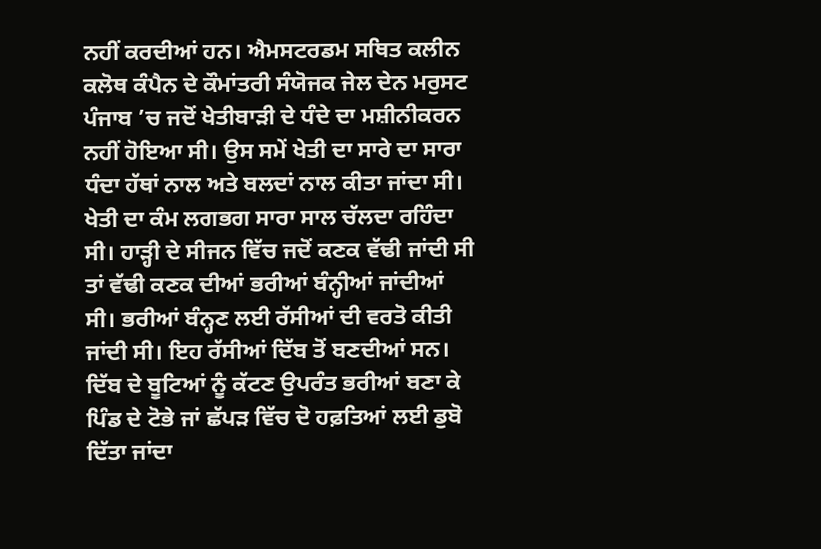ਨਹੀਂ ਕਰਦੀਆਂ ਹਨ। ਐਮਸਟਰਡਮ ਸਥਿਤ ਕਲੀਨ ਕਲੋਥ ਕੰਪੈਨ ਦੇ ਕੌਮਾਂਤਰੀ ਸੰਯੋਜਕ ਜੇਲ ਦੇਨ ਮਰੁਸਟ
ਪੰਜਾਬ ’ਚ ਜਦੋਂ ਖੇਤੀਬਾੜੀ ਦੇ ਧੰਦੇ ਦਾ ਮਸ਼ੀਨੀਕਰਨ ਨਹੀਂ ਹੋਇਆ ਸੀ। ਉਸ ਸਮੇਂ ਖੇਤੀ ਦਾ ਸਾਰੇ ਦਾ ਸਾਰਾ ਧੰਦਾ ਹੱਥਾਂ ਨਾਲ ਅਤੇ ਬਲਦਾਂ ਨਾਲ ਕੀਤਾ ਜਾਂਦਾ ਸੀ। ਖੇਤੀ ਦਾ ਕੰਮ ਲਗਭਗ ਸਾਰਾ ਸਾਲ ਚੱਲਦਾ ਰਹਿੰਦਾ ਸੀ। ਹਾੜ੍ਹੀ ਦੇ ਸੀਜਨ ਵਿੱਚ ਜਦੋਂ ਕਣਕ ਵੱਢੀ ਜਾਂਦੀ ਸੀ ਤਾਂ ਵੱਢੀ ਕਣਕ ਦੀਆਂ ਭਰੀਆਂ ਬੰਨ੍ਹੀਆਂ ਜਾਂਦੀਆਂ ਸੀ। ਭਰੀਆਂ ਬੰਨ੍ਹਣ ਲਈ ਰੱਸੀਆਂ ਦੀ ਵਰਤੋ ਕੀਤੀ ਜਾਂਦੀ ਸੀ। ਇਹ ਰੱਸੀਆਂ ਦਿੱਬ ਤੋਂ ਬਣਦੀਆਂ ਸਨ। ਦਿੱਬ ਦੇ ਬੂਟਿਆਂ ਨੂੰ ਕੱਟਣ ਉਪਰੰਤ ਭਰੀਆਂ ਬਣਾ ਕੇ ਪਿੰਡ ਦੇ ਟੋਭੇ ਜਾਂ ਛੱਪੜ ਵਿੱਚ ਦੋ ਹਫ਼ਤਿਆਂ ਲਈ ਡੁਬੋ ਦਿੱਤਾ ਜਾਂਦਾ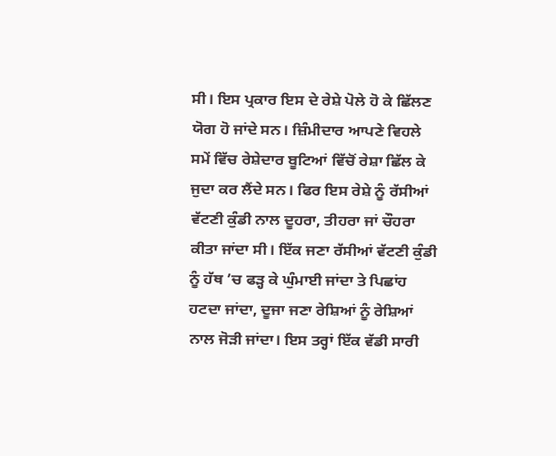ਸੀ। ਇਸ ਪ੍ਰਕਾਰ ਇਸ ਦੇ ਰੇਸ਼ੇ ਪੋਲੇ ਹੋ ਕੇ ਛਿੱਲਣ ਯੋਗ ਹੋ ਜਾਂਦੇ ਸਨ। ਜ਼ਿੰਮੀਦਾਰ ਆਪਣੇ ਵਿਹਲੇ ਸਮੇਂ ਵਿੱਚ ਰੇਸ਼ੇਦਾਰ ਬੂਟਿਆਂ ਵਿੱਚੋਂ ਰੇਸ਼ਾ ਛਿੱਲ ਕੇ ਜੁਦਾ ਕਰ ਲੈਂਦੇ ਸਨ। ਫਿਰ ਇਸ ਰੇਸ਼ੇ ਨੂੰ ਰੱਸੀਆਂ ਵੱਟਣੀ ਕੁੰਡੀ ਨਾਲ ਦੂਹਰਾ, ਤੀਹਰਾ ਜਾਂ ਚੌਹਰਾ ਕੀਤਾ ਜਾਂਦਾ ਸੀ। ਇੱਕ ਜਣਾ ਰੱਸੀਆਂ ਵੱਟਣੀ ਕੁੰਡੀ ਨੂੰ ਹੱਥ ’ਚ ਫੜ੍ਹ ਕੇ ਘੁੰਮਾਈ ਜਾਂਦਾ ਤੇ ਪਿਛਾਂਹ ਹਟਦਾ ਜਾਂਦਾ, ਦੂਜਾ ਜਣਾ ਰੇਸ਼ਿਆਂ ਨੂੰ ਰੇਸ਼ਿਆਂ ਨਾਲ ਜੋੜੀ ਜਾਂਦਾ। ਇਸ ਤਰ੍ਹਾਂ ਇੱਕ ਵੱਡੀ ਸਾਰੀ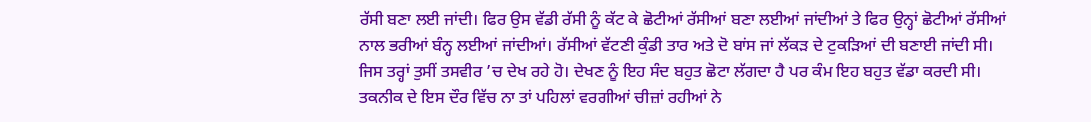ਰੱਸੀ ਬਣਾ ਲਈ ਜਾਂਦੀ। ਫਿਰ ਉਸ ਵੱਡੀ ਰੱਸੀ ਨੂੰ ਕੱਟ ਕੇ ਛੋਟੀਆਂ ਰੱਸੀਆਂ ਬਣਾ ਲਈਆਂ ਜਾਂਦੀਆਂ ਤੇ ਫਿਰ ਉਨ੍ਹਾਂ ਛੋਟੀਆਂ ਰੱਸੀਆਂ ਨਾਲ ਭਰੀਆਂ ਬੰਨ੍ਹ ਲਈਆਂ ਜਾਂਦੀਆਂ। ਰੱਸੀਆਂ ਵੱਟਣੀ ਕੁੰਡੀ ਤਾਰ ਅਤੇ ਦੋ ਬਾਂਸ ਜਾਂ ਲੱਕੜ ਦੇ ਟੁਕੜਿਆਂ ਦੀ ਬਣਾਈ ਜਾਂਦੀ ਸੀ। ਜਿਸ ਤਰ੍ਹਾਂ ਤੁਸੀਂ ਤਸਵੀਰ ’ਚ ਦੇਖ ਰਹੇ ਹੋ। ਦੇਖਣ ਨੂੰ ਇਹ ਸੰਦ ਬਹੁਤ ਛੋਟਾ ਲੱਗਦਾ ਹੈ ਪਰ ਕੰਮ ਇਹ ਬਹੁਤ ਵੱਡਾ ਕਰਦੀ ਸੀ। ਤਕਨੀਕ ਦੇ ਇਸ ਦੌਰ ਵਿੱਚ ਨਾ ਤਾਂ ਪਹਿਲਾਂ ਵਰਗੀਆਂ ਚੀਜ਼ਾਂ ਰਹੀਆਂ ਨੇ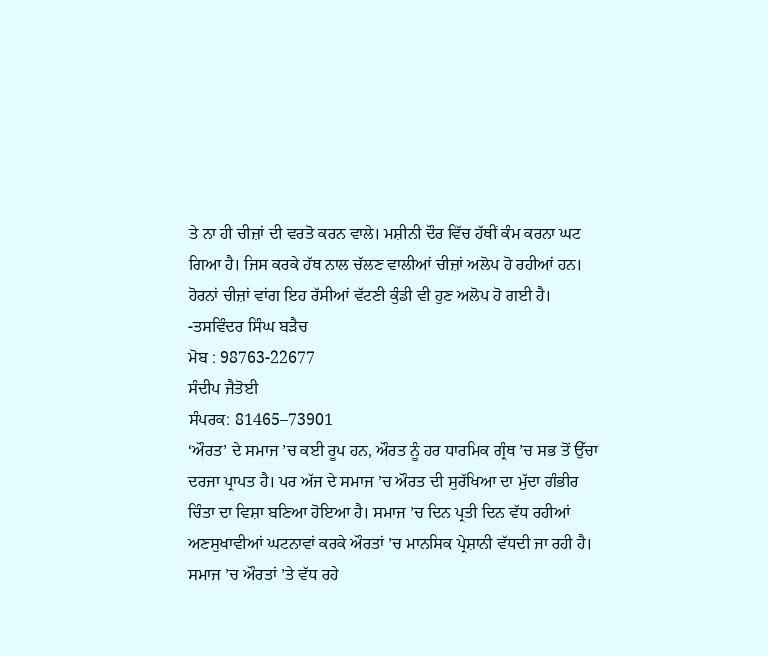ਤੇ ਨਾ ਹੀ ਚੀਜ਼ਾਂ ਦੀ ਵਰਤੋ ਕਰਨ ਵਾਲੇ। ਮਸ਼ੀਨੀ ਦੌਰ ਵਿੱਚ ਹੱਥੀਂ ਕੰਮ ਕਰਨਾ ਘਟ ਗਿਆ ਹੈ। ਜਿਸ ਕਰਕੇ ਹੱਥ ਨਾਲ ਚੱਲਣ ਵਾਲੀਆਂ ਚੀਜ਼ਾਂ ਅਲੋਪ ਹੋ ਰਹੀਆਂ ਹਨ। ਹੋਰਨਾਂ ਚੀਜ਼ਾਂ ਵਾਂਗ ਇਹ ਰੱਸੀਆਂ ਵੱਟਣੀ ਕੁੰਡੀ ਵੀ ਹੁਣ ਅਲੋਪ ਹੋ ਗਈ ਹੈ।
-ਤਸਵਿੰਦਰ ਸਿੰਘ ਬੜੈਚ
ਮੋਬ : 98763-22677
ਸੰਦੀਪ ਜੈਤੋਈ
ਸੰਪਰਕ: 81465–73901
‘ਔਰਤ’ ਦੇ ਸਮਾਜ ’ਚ ਕਈ ਰੂਪ ਹਨ, ਔਰਤ ਨੂੰ ਹਰ ਧਾਰਮਿਕ ਗ੍ਰੰਥ ’ਚ ਸਭ ਤੋਂ ਉੱਚਾ ਦਰਜਾ ਪ੍ਰਾਪਤ ਹੈ। ਪਰ ਅੱਜ ਦੇ ਸਮਾਜ ’ਚ ਔਰਤ ਦੀ ਸੁਰੱਖਿਆ ਦਾ ਮੁੱਦਾ ਗੰਭੀਰ ਚਿੰਤਾ ਦਾ ਵਿਸ਼ਾ ਬਣਿਆ ਹੋਇਆ ਹੈ। ਸਮਾਜ ’ਚ ਦਿਨ ਪ੍ਰਤੀ ਦਿਨ ਵੱਧ ਰਹੀਆਂ ਅਣਸੁਖਾਵੀਆਂ ਘਟਨਾਵਾਂ ਕਰਕੇ ਔਰਤਾਂ ’ਚ ਮਾਨਸਿਕ ਪ੍ਰੇਸ਼ਾਨੀ ਵੱਧਦੀ ਜਾ ਰਹੀ ਹੈ। ਸਮਾਜ ’ਚ ਔਰਤਾਂ ’ਤੇ ਵੱਧ ਰਹੇ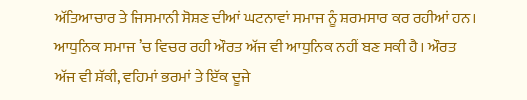ਅੱਤਿਆਚਾਰ ਤੇ ਜਿਸਮਾਨੀ ਸੋਸ਼ਣ ਦੀਆਂ ਘਟਨਾਵਾਂ ਸਮਾਜ ਨੂੰ ਸ਼ਰਮਸਾਰ ਕਰ ਰਹੀਆਂ ਹਨ। ਆਧੁਨਿਕ ਸਮਾਜ ’ਚ ਵਿਚਰ ਰਹੀ ਔਰਤ ਅੱਜ ਵੀ ਆਧੁਨਿਕ ਨਹੀਂ ਬਣ ਸਕੀ ਹੈ। ਔਰਤ ਅੱਜ ਵੀ ਸ਼ੱਕੀ, ਵਹਿਮਾਂ ਭਰਮਾਂ ਤੇ ਇੱਕ ਦੂਜੇ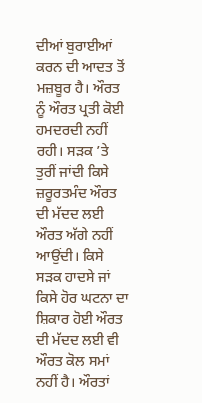ਦੀਆਂ ਬੁਰਾਈਆਂ ਕਰਨ ਦੀ ਆਦਤ ਤੋਂ ਮਜ਼ਬੂਰ ਹੈ। ਔਰਤ ਨੂੰ ਔਰਤ ਪ੍ਰਤੀ ਕੋਈ ਹਮਦਰਦੀ ਨਹੀਂ ਰਹੀ। ਸੜਕ ’ਤੇ ਤੁਰੀਂ ਜਾਂਦੀ ਕਿਸੇ ਜ਼ਰੂਰਤਮੰਦ ਔਰਤ ਦੀ ਮੱਦਦ ਲਈ ਔਰਤ ਅੱਗੇ ਨਹੀਂ ਆਉਂਦੀ। ਕਿਸੇ ਸੜਕ ਹਾਦਸੇ ਜਾਂ ਕਿਸੇ ਹੋਰ ਘਟਨਾ ਦਾ ਸ਼ਿਕਾਰ ਹੋਈ ਔਰਤ ਦੀ ਮੱਦਦ ਲਈ ਵੀ ਔਰਤ ਕੋਲ ਸਮਾਂ ਨਹੀਂ ਹੈ। ਔਰਤਾਂ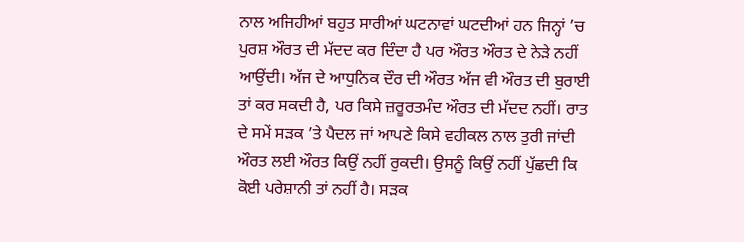ਨਾਲ ਅਜਿਹੀਆਂ ਬਹੁਤ ਸਾਰੀਆਂ ਘਟਨਾਵਾਂ ਘਟਦੀਆਂ ਹਨ ਜਿਨ੍ਹਾਂ ’ਚ ਪੁਰਸ਼ ਔਰਤ ਦੀ ਮੱਦਦ ਕਰ ਦਿੰਦਾ ਹੈ ਪਰ ਔਰਤ ਔਰਤ ਦੇ ਨੇੜੇ ਨਹੀਂ ਆਉਂਦੀ। ਅੱਜ ਦੇ ਆਧੁਨਿਕ ਦੌਰ ਦੀ ਔਰਤ ਅੱਜ ਵੀ ਔਰਤ ਦੀ ਬੁਰਾਈ ਤਾਂ ਕਰ ਸਕਦੀ ਹੈ, ਪਰ ਕਿਸੇ ਜ਼ਰੂਰਤਮੰਦ ਔਰਤ ਦੀ ਮੱਦਦ ਨਹੀਂ। ਰਾਤ ਦੇ ਸਮੇਂ ਸੜਕ ’ਤੇ ਪੈਦਲ ਜਾਂ ਆਪਣੇ ਕਿਸੇ ਵਹੀਕਲ ਨਾਲ ਤੁਰੀ ਜਾਂਦੀ ਔਰਤ ਲਈ ਔਰਤ ਕਿਉਂ ਨਹੀਂ ਰੁਕਦੀ। ਉਸਨੂੰ ਕਿਉਂ ਨਹੀਂ ਪੁੱਛਦੀ ਕਿ ਕੋਈ ਪਰੇਸ਼ਾਨੀ ਤਾਂ ਨਹੀਂ ਹੈ। ਸੜਕ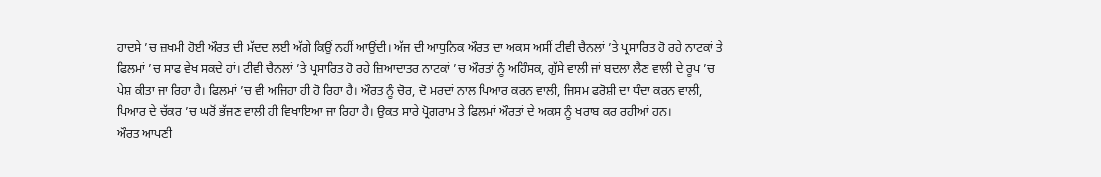ਹਾਦਸੇ ’ਚ ਜ਼ਖਮੀ ਹੋਈ ਔਰਤ ਦੀ ਮੱਦਦ ਲਈ ਅੱਗੇ ਕਿਉਂ ਨਹੀਂ ਆਉਂਦੀ। ਅੱਜ ਦੀ ਆਧੁਨਿਕ ਔਰਤ ਦਾ ਅਕਸ ਅਸੀਂ ਟੀਵੀ ਚੈਨਲਾਂ ’ਤੇ ਪ੍ਰਸਾਰਿਤ ਹੋ ਰਹੇ ਨਾਟਕਾਂ ਤੇ ਫਿਲਮਾਂ ’ਚ ਸਾਫ ਵੇਖ ਸਕਦੇ ਹਾਂ। ਟੀਵੀ ਚੈਨਲਾਂ ’ਤੇ ਪ੍ਰਸਾਰਿਤ ਹੋ ਰਹੇ ਜ਼ਿਆਦਾਤਰ ਨਾਟਕਾਂ ’ਚ ਔਰਤਾਂ ਨੂੰ ਅਹਿੰਸਕ, ਗੁੱਸੇ ਵਾਲੀ ਜਾਂ ਬਦਲਾ ਲੈਣ ਵਾਲੀ ਦੇ ਰੂਪ ’ਚ ਪੇਸ਼ ਕੀਤਾ ਜਾ ਰਿਹਾ ਹੈ। ਫਿਲਮਾਂ ’ਚ ਵੀ ਅਜਿਹਾ ਹੀ ਹੋ ਰਿਹਾ ਹੈ। ਔਰਤ ਨੂੰ ਚੋਰ, ਦੋ ਮਰਦਾਂ ਨਾਲ ਪਿਆਰ ਕਰਨ ਵਾਲੀ, ਜਿਸਮ ਫਰੋਸ਼ੀ ਦਾ ਧੰਦਾ ਕਰਨ ਵਾਲੀ, ਪਿਆਰ ਦੇ ਚੱਕਰ ’ਚ ਘਰੋਂ ਭੱਜਣ ਵਾਲੀ ਹੀ ਵਿਖਾਇਆ ਜਾ ਰਿਹਾ ਹੈ। ਉਕਤ ਸਾਰੇ ਪ੍ਰੋਗਰਾਮ ਤੇ ਫਿਲਮਾਂ ਔਰਤਾਂ ਦੇ ਅਕਸ ਨੂੰ ਖਰਾਬ ਕਰ ਰਹੀਆਂ ਹਨ।
ਔਰਤ ਆਪਣੀ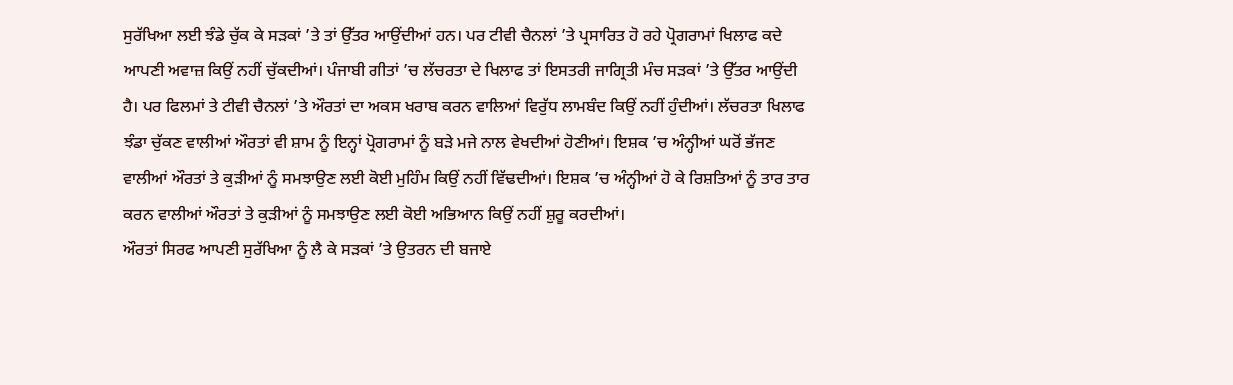ਸੁਰੱਖਿਆ ਲਈ ਝੰਡੇ ਚੁੱਕ ਕੇ ਸੜਕਾਂ ’ਤੇ ਤਾਂ ਉੱਤਰ ਆਉਂਦੀਆਂ ਹਨ। ਪਰ ਟੀਵੀ ਚੈਨਲਾਂ ’ਤੇ ਪ੍ਰਸਾਰਿਤ ਹੋ ਰਹੇ ਪ੍ਰੋਗਰਾਮਾਂ ਖਿਲਾਫ ਕਦੇ ਆਪਣੀ ਅਵਾਜ਼ ਕਿਉਂ ਨਹੀਂ ਚੁੱਕਦੀਆਂ। ਪੰਜਾਬੀ ਗੀਤਾਂ ’ਚ ਲੱਚਰਤਾ ਦੇ ਖਿਲਾਫ ਤਾਂ ਇਸਤਰੀ ਜਾਗ੍ਰਿਤੀ ਮੰਚ ਸੜਕਾਂ ’ਤੇ ਉੱਤਰ ਆਉਂਦੀ ਹੈ। ਪਰ ਫਿਲਮਾਂ ਤੇ ਟੀਵੀ ਚੈਨਲਾਂ ’ਤੇ ਔਰਤਾਂ ਦਾ ਅਕਸ ਖਰਾਬ ਕਰਨ ਵਾਲਿਆਂ ਵਿਰੁੱਧ ਲਾਮਬੰਦ ਕਿਉਂ ਨਹੀਂ ਹੁੰਦੀਆਂ। ਲੱਚਰਤਾ ਖਿਲਾਫ ਝੰਡਾ ਚੁੱਕਣ ਵਾਲੀਆਂ ਔਰਤਾਂ ਵੀ ਸ਼ਾਮ ਨੂੰ ਇਨ੍ਹਾਂ ਪ੍ਰੋਗਰਾਮਾਂ ਨੂੰ ਬੜੇ ਮਜੇ ਨਾਲ ਵੇਖਦੀਆਂ ਹੋਣੀਆਂ। ਇਸ਼ਕ ’ਚ ਅੰਨ੍ਹੀਆਂ ਘਰੋਂ ਭੱਜਣ ਵਾਲੀਆਂ ਔਰਤਾਂ ਤੇ ਕੁੜੀਆਂ ਨੂੰ ਸਮਝਾਉਣ ਲਈ ਕੋਈ ਮੁਹਿੰਮ ਕਿਉਂ ਨਹੀਂ ਵਿੱਢਦੀਆਂ। ਇਸ਼ਕ ’ਚ ਅੰਨ੍ਹੀਆਂ ਹੋ ਕੇ ਰਿਸ਼ਤਿਆਂ ਨੂੰ ਤਾਰ ਤਾਰ ਕਰਨ ਵਾਲੀਆਂ ਔਰਤਾਂ ਤੇ ਕੁੜੀਆਂ ਨੂੰ ਸਮਝਾਉਣ ਲਈ ਕੋਈ ਅਭਿਆਨ ਕਿਉਂ ਨਹੀਂ ਸ਼ੁਰੂ ਕਰਦੀਆਂ।
ਔਰਤਾਂ ਸਿਰਫ ਆਪਣੀ ਸੁਰੱਖਿਆ ਨੂੰ ਲੈ ਕੇ ਸੜਕਾਂ ’ਤੇ ਉਤਰਨ ਦੀ ਬਜਾਏ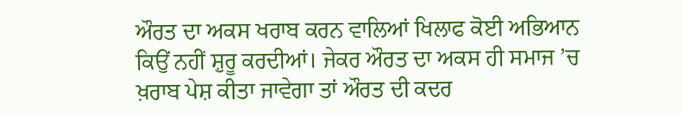ਔਰਤ ਦਾ ਅਕਸ ਖਰਾਬ ਕਰਨ ਵਾਲਿਆਂ ਖਿਲਾਫ ਕੋਈ ਅਭਿਆਨ ਕਿਉਂ ਨਹੀਂ ਸ਼ੁਰੂ ਕਰਦੀਆਂ। ਜੇਕਰ ਔਰਤ ਦਾ ਅਕਸ ਹੀ ਸਮਾਜ ’ਚ ਖ਼ਰਾਬ ਪੇਸ਼ ਕੀਤਾ ਜਾਵੇਗਾ ਤਾਂ ਔਰਤ ਦੀ ਕਦਰ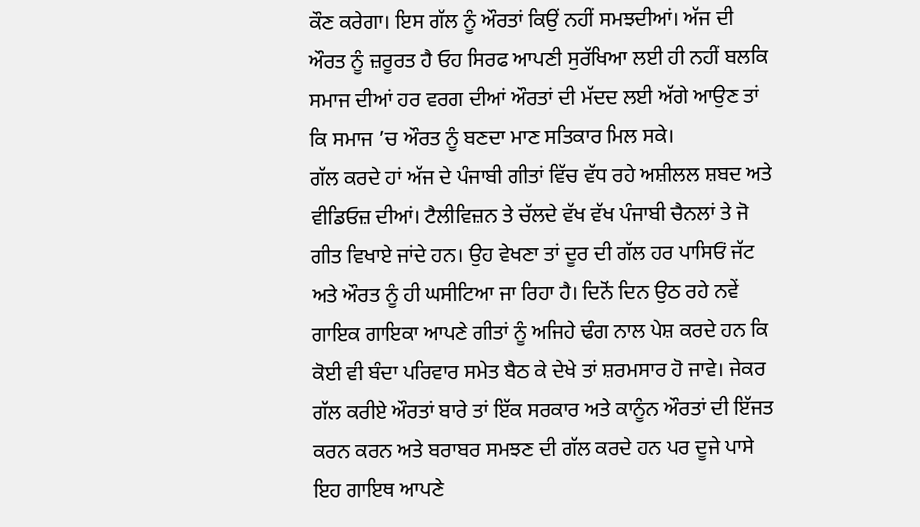ਕੌਣ ਕਰੇਗਾ। ਇਸ ਗੱਲ ਨੂੰ ਔਰਤਾਂ ਕਿਉਂ ਨਹੀਂ ਸਮਝਦੀਆਂ। ਅੱਜ ਦੀ ਔਰਤ ਨੂੰ ਜ਼ਰੂਰਤ ਹੈ ਓਹ ਸਿਰਫ ਆਪਣੀ ਸੁਰੱਖਿਆ ਲਈ ਹੀ ਨਹੀਂ ਬਲਕਿ ਸਮਾਜ ਦੀਆਂ ਹਰ ਵਰਗ ਦੀਆਂ ਔਰਤਾਂ ਦੀ ਮੱਦਦ ਲਈ ਅੱਗੇ ਆਉਣ ਤਾਂ ਕਿ ਸਮਾਜ ’ਚ ਔਰਤ ਨੂੰ ਬਣਦਾ ਮਾਣ ਸਤਿਕਾਰ ਮਿਲ ਸਕੇ।
ਗੱਲ ਕਰਦੇ ਹਾਂ ਅੱਜ ਦੇ ਪੰਜਾਬੀ ਗੀਤਾਂ ਵਿੱਚ ਵੱਧ ਰਹੇ ਅਸ਼ੀਲਲ ਸ਼ਬਦ ਅਤੇ ਵੀਡਿਓਜ਼ ਦੀਆਂ। ਟੈਲੀਵਿਜ਼ਨ ਤੇ ਚੱਲਦੇ ਵੱਖ ਵੱਖ ਪੰਜਾਬੀ ਚੈਨਲਾਂ ਤੇ ਜੋ ਗੀਤ ਵਿਖਾਏ ਜਾਂਦੇ ਹਨ। ਉਹ ਵੇਖਣਾ ਤਾਂ ਦੂਰ ਦੀ ਗੱਲ ਹਰ ਪਾਸਿਓਂ ਜੱਟ ਅਤੇ ਔਰਤ ਨੂੰ ਹੀ ਘਸੀਟਿਆ ਜਾ ਰਿਹਾ ਹੈ। ਦਿਨੋਂ ਦਿਨ ਉਠ ਰਹੇ ਨਵੇਂ ਗਾਇਕ ਗਾਇਕਾ ਆਪਣੇ ਗੀਤਾਂ ਨੂੰ ਅਜਿਹੇ ਢੰਗ ਨਾਲ ਪੇਸ਼ ਕਰਦੇ ਹਨ ਕਿ ਕੋਈ ਵੀ ਬੰਦਾ ਪਰਿਵਾਰ ਸਮੇਤ ਬੈਠ ਕੇ ਦੇਖੇ ਤਾਂ ਸ਼ਰਮਸਾਰ ਹੋ ਜਾਵੇ। ਜੇਕਰ ਗੱਲ ਕਰੀਏ ਔਰਤਾਂ ਬਾਰੇ ਤਾਂ ਇੱਕ ਸਰਕਾਰ ਅਤੇ ਕਾਨੂੰਨ ਔਰਤਾਂ ਦੀ ਇੱਜਤ ਕਰਨ ਕਰਨ ਅਤੇ ਬਰਾਬਰ ਸਮਝਣ ਦੀ ਗੱਲ ਕਰਦੇ ਹਨ ਪਰ ਦੂਜੇ ਪਾਸੇ ਇਹ ਗਾਇਥ ਆਪਣੇ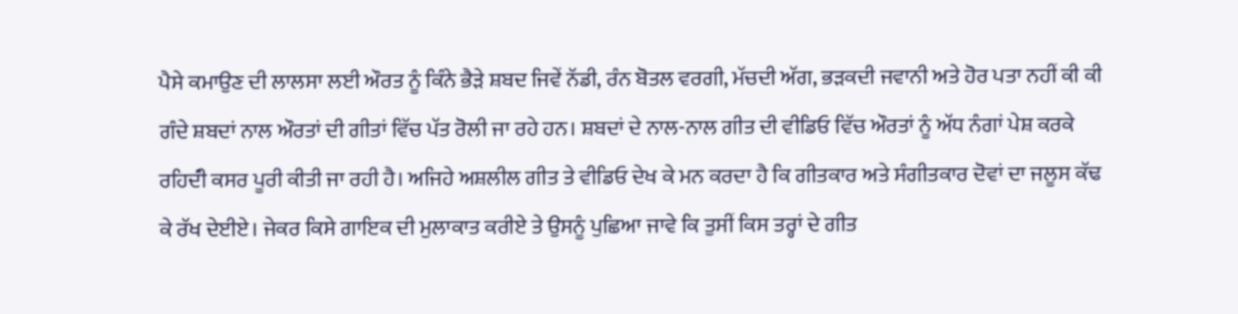ਪੈਸੇ ਕਮਾਉਣ ਦੀ ਲਾਲਸਾ ਲਈ ਔਰਤ ਨੂੰ ਕਿੰਨੇ ਭੈੜੇ ਸ਼ਬਦ ਜਿਵੇਂ ਨੱਡੀ, ਰੰਨ ਬੋਤਲ ਵਰਗੀ, ਮੱਚਦੀ ਅੱਗ, ਭੜਕਦੀ ਜਵਾਨੀ ਅਤੇ ਹੋਰ ਪਤਾ ਨਹੀਂ ਕੀ ਕੀ ਗੰਦੇ ਸ਼ਬਦਾਂ ਨਾਲ ਔਰਤਾਂ ਦੀ ਗੀਤਾਂ ਵਿੱਚ ਪੱਤ ਰੋਲੀ ਜਾ ਰਹੇ ਹਨ। ਸ਼ਬਦਾਂ ਦੇ ਨਾਲ-ਨਾਲ ਗੀਤ ਦੀ ਵੀਡਿਓ ਵਿੱਚ ਔਰਤਾਂ ਨੂੰ ਅੱਧ ਨੰਗਾਂ ਪੇਸ਼ ਕਰਕੇ ਰਹਿਦੰੀ ਕਸਰ ਪੂਰੀ ਕੀਤੀ ਜਾ ਰਹੀ ਹੈ। ਅਜਿਹੇ ਅਸ਼ਲੀਲ ਗੀਤ ਤੇ ਵੀਡਿਓ ਦੇਖ ਕੇ ਮਨ ਕਰਦਾ ਹੈ ਕਿ ਗੀਤਕਾਰ ਅਤੇ ਸੰਗੀਤਕਾਰ ਦੋਵਾਂ ਦਾ ਜਲੂਸ ਕੱਢ ਕੇ ਰੱਖ ਦੇਈਏ। ਜੇਕਰ ਕਿਸੇ ਗਾਇਕ ਦੀ ਮੁਲਾਕਾਤ ਕਰੀਏ ਤੇ ਉਸਨੂੰ ਪੁਛਿਆ ਜਾਵੇ ਕਿ ਤੁਸੀਂ ਕਿਸ ਤਰ੍ਹਾਂ ਦੇ ਗੀਤ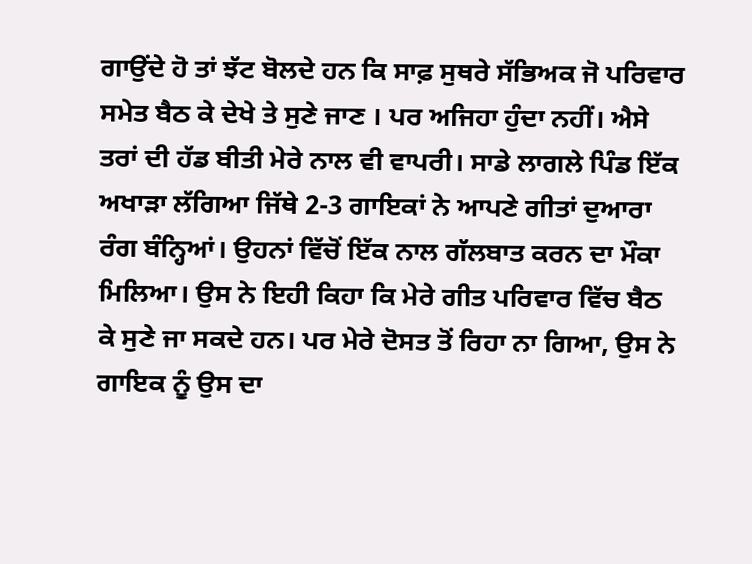ਗਾਉਂਦੇ ਹੋ ਤਾਂ ਝੱਟ ਬੋਲਦੇ ਹਨ ਕਿ ਸਾਫ਼ ਸੁਥਰੇ ਸੱਭਿਅਕ ਜੋ ਪਰਿਵਾਰ ਸਮੇਤ ਬੈਠ ਕੇ ਦੇਖੇ ਤੇ ਸੁਣੇ ਜਾਣ । ਪਰ ਅਜਿਹਾ ਹੁੰਦਾ ਨਹੀਂ। ਐਸੇ ਤਰਾਂ ਦੀ ਹੱਡ ਬੀਤੀ ਮੇਰੇ ਨਾਲ ਵੀ ਵਾਪਰੀ। ਸਾਡੇ ਲਾਗਲੇ ਪਿੰਡ ਇੱਕ ਅਖਾੜਾ ਲੱਗਿਆ ਜਿੱਥੇ 2-3 ਗਾਇਕਾਂ ਨੇ ਆਪਣੇ ਗੀਤਾਂ ਦੁਆਰਾ ਰੰਗ ਬੰਨ੍ਹਿਆਂ। ਉਹਨਾਂ ਵਿੱਚੋਂ ਇੱਕ ਨਾਲ ਗੱਲਬਾਤ ਕਰਨ ਦਾ ਮੌਕਾ ਮਿਲਿਆ। ਉਸ ਨੇ ਇਹੀ ਕਿਹਾ ਕਿ ਮੇਰੇ ਗੀਤ ਪਰਿਵਾਰ ਵਿੱਚ ਬੈਠ ਕੇ ਸੁਣੇ ਜਾ ਸਕਦੇ ਹਨ। ਪਰ ਮੇਰੇ ਦੋਸਤ ਤੋਂ ਰਿਹਾ ਨਾ ਗਿਆ, ਉਸ ਨੇ ਗਾਇਕ ਨੂੰ ਉਸ ਦਾ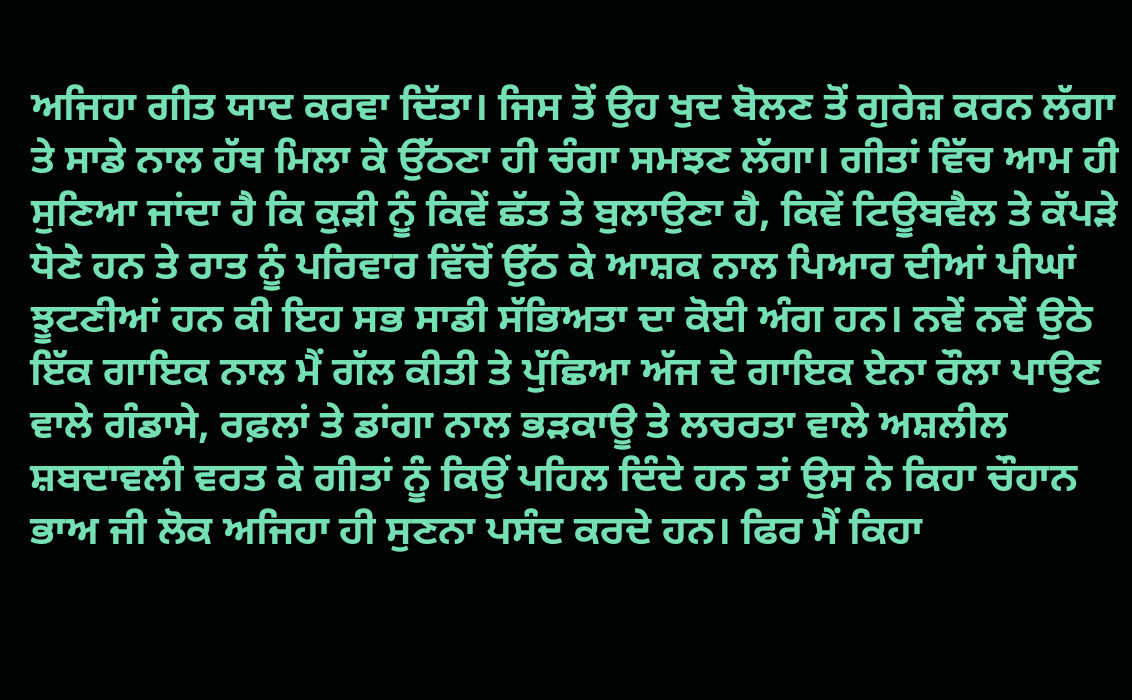ਅਜਿਹਾ ਗੀਤ ਯਾਦ ਕਰਵਾ ਦਿੱਤਾ। ਜਿਸ ਤੋਂ ਉਹ ਖੁਦ ਬੋਲਣ ਤੋਂ ਗੁਰੇਜ਼ ਕਰਨ ਲੱਗਾ ਤੇ ਸਾਡੇ ਨਾਲ ਹੱਥ ਮਿਲਾ ਕੇ ਉੱਠਣਾ ਹੀ ਚੰਗਾ ਸਮਝਣ ਲੱਗਾ। ਗੀਤਾਂ ਵਿੱਚ ਆਮ ਹੀ ਸੁਣਿਆ ਜਾਂਦਾ ਹੈ ਕਿ ਕੁੜੀ ਨੂੰ ਕਿਵੇਂ ਛੱਤ ਤੇ ਬੁਲਾਉਣਾ ਹੈ, ਕਿਵੇਂ ਟਿਊਬਵੈਲ ਤੇ ਕੱਪੜੇ ਧੋਣੇ ਹਨ ਤੇ ਰਾਤ ਨੂੰ ਪਰਿਵਾਰ ਵਿੱਚੋਂ ਉੱਠ ਕੇ ਆਸ਼ਕ ਨਾਲ ਪਿਆਰ ਦੀਆਂ ਪੀਘਾਂ ਝੂਟਣੀਆਂ ਹਨ ਕੀ ਇਹ ਸਭ ਸਾਡੀ ਸੱਭਿਅਤਾ ਦਾ ਕੋਈ ਅੰਗ ਹਨ। ਨਵੇਂ ਨਵੇਂ ਉਠੇ ਇੱਕ ਗਾਇਕ ਨਾਲ ਮੈਂ ਗੱਲ ਕੀਤੀ ਤੇ ਪੁੱਛਿਆ ਅੱਜ ਦੇ ਗਾਇਕ ਏਨਾ ਰੌਲਾ ਪਾਉਣ ਵਾਲੇ ਗੰਡਾਸੇ, ਰਫ਼ਲਾਂ ਤੇ ਡਾਂਗਾ ਨਾਲ ਭੜਕਾਊ ਤੇ ਲਚਰਤਾ ਵਾਲੇ ਅਸ਼ਲੀਲ ਸ਼ਬਦਾਵਲੀ ਵਰਤ ਕੇ ਗੀਤਾਂ ਨੂੰ ਕਿਉਂ ਪਹਿਲ ਦਿੰਦੇ ਹਨ ਤਾਂ ਉਸ ਨੇ ਕਿਹਾ ਚੌਹਾਨ ਭਾਅ ਜੀ ਲੋਕ ਅਜਿਹਾ ਹੀ ਸੁਣਨਾ ਪਸੰਦ ਕਰਦੇ ਹਨ। ਫਿਰ ਮੈਂ ਕਿਹਾ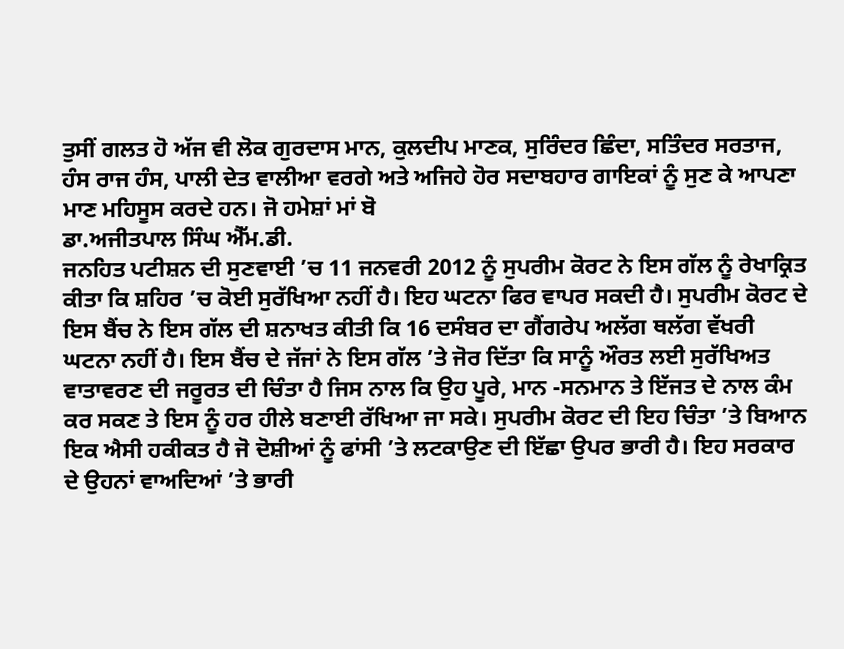ਤੁਸੀਂ ਗਲਤ ਹੋ ਅੱਜ ਵੀ ਲੋਕ ਗੁਰਦਾਸ ਮਾਨ, ਕੁਲਦੀਪ ਮਾਣਕ, ਸੁਰਿੰਦਰ ਛਿੰਦਾ, ਸਤਿੰਦਰ ਸਰਤਾਜ, ਹੰਸ ਰਾਜ ਹੰਸ, ਪਾਲੀ ਦੇਤ ਵਾਲੀਆ ਵਰਗੇ ਅਤੇ ਅਜਿਹੇ ਹੋਰ ਸਦਾਬਹਾਰ ਗਾਇਕਾਂ ਨੂੰ ਸੁਣ ਕੇ ਆਪਣਾ ਮਾਣ ਮਹਿਸੂਸ ਕਰਦੇ ਹਨ। ਜੋ ਹਮੇਸ਼ਾਂ ਮਾਂ ਬੋ
ਡਾ.ਅਜੀਤਪਾਲ ਸਿੰਘ ਐੱਮ.ਡੀ.
ਜਨਹਿਤ ਪਟੀਸ਼ਨ ਦੀ ਸੁਣਵਾਈ ’ਚ 11 ਜਨਵਰੀ 2012 ਨੂੰ ਸੁਪਰੀਮ ਕੋਰਟ ਨੇ ਇਸ ਗੱਲ ਨੂੰ ਰੇਖਾਕ੍ਰਿਤ ਕੀਤਾ ਕਿ ਸ਼ਹਿਰ ’ਚ ਕੋਈ ਸੁਰੱਖਿਆ ਨਹੀਂ ਹੈ। ਇਹ ਘਟਨਾ ਫਿਰ ਵਾਪਰ ਸਕਦੀ ਹੈ। ਸੁਪਰੀਮ ਕੋਰਟ ਦੇ ਇਸ ਬੈਂਚ ਨੇ ਇਸ ਗੱਲ ਦੀ ਸ਼ਨਾਖਤ ਕੀਤੀ ਕਿ 16 ਦਸੰਬਰ ਦਾ ਗੈਂਗਰੇਪ ਅਲੱਗ ਥਲੱਗ ਵੱਖਰੀ ਘਟਨਾ ਨਹੀਂ ਹੈ। ਇਸ ਬੈਂਚ ਦੇ ਜੱਜਾਂ ਨੇ ਇਸ ਗੱਲ ’ਤੇ ਜੋਰ ਦਿੱਤਾ ਕਿ ਸਾਨੂੰ ਔਰਤ ਲਈ ਸੁਰੱਖਿਅਤ ਵਾਤਾਵਰਣ ਦੀ ਜਰੂਰਤ ਦੀ ਚਿੰਤਾ ਹੈ ਜਿਸ ਨਾਲ ਕਿ ਉਹ ਪੂਰੇ, ਮਾਨ -ਸਨਮਾਨ ਤੇ ਇੱਜਤ ਦੇ ਨਾਲ ਕੰਮ ਕਰ ਸਕਣ ਤੇ ਇਸ ਨੂੰ ਹਰ ਹੀਲੇ ਬਣਾਈ ਰੱਖਿਆ ਜਾ ਸਕੇ। ਸੁਪਰੀਮ ਕੋਰਟ ਦੀ ਇਹ ਚਿੰਤਾ ’ਤੇ ਬਿਆਨ ਇਕ ਐਸੀ ਹਕੀਕਤ ਹੈ ਜੋ ਦੋਸ਼ੀਆਂ ਨੂੰ ਫਾਂਸੀ ’ਤੇ ਲਟਕਾਉਣ ਦੀ ਇੱਛਾ ਉਪਰ ਭਾਰੀ ਹੈ। ਇਹ ਸਰਕਾਰ ਦੇ ਉਹਨਾਂ ਵਾਅਦਿਆਂ ’ਤੇ ਭਾਰੀ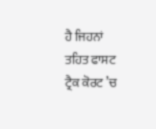ਹੈ ਜਿਹਨਾਂ ਤਹਿਤ ਫਾਸਟ ਟ੍ਰੈਕ ਕੋਰਟ ’ਚ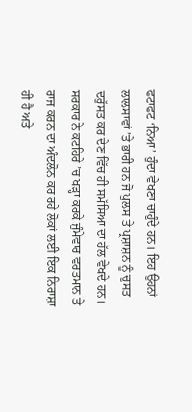ਫਟਾਫਟ ‘ਨਿਆ’ ਹੁੰਦਾ ਵੇਖਣਾ ਚਾਹੁੰਦੇ ਹਨ। ਇਹ ਉਹਨਾਂ ਲਾਲਸਾਵਾਂ ’ਤੇ ਭਾਰੀ ਹਨ ਜੋ ਪੁਲਸ ਤੇ ਪ੍ਰਸ਼ਾਸ਼ਨ ਨੂੰ ਚੁਸਤ ਦਰੁੱਸਤ ਕਰ ਦੇਣ ਵਿੱਚ ਹੀ ਸਮੱਸਿਆ ਦਾ ਹੱਲ ਵੇਖਦੇ ਹਨ। ਸਰਕਾਰ ਨੇ ਕਟਹਿਰੇ ’ਚ ਖੜ੍ਹਾ ਕਰਕੇ ਜੁੰਮੇਵਾਰ ਵਰਤਮਾਨ ਤੇ ਰਾਜ ਕਰਨ ਦਾ ਅੰਦਲੋਨ ਕਰ ਰਹੇ ਲੋਕਾਂ ਲਈ ਇਕ ਨਿਰਾਸ਼ਾ ਹੀ ਹੈ ਅਤੇ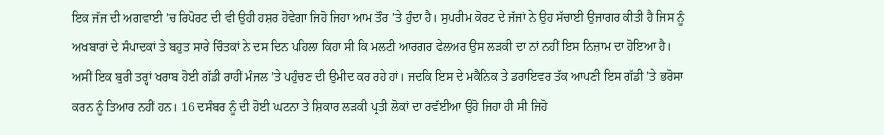ਇਕ ਜੱਜ ਦੀ ਅਗਵਾਈ ’ਚ ਰਿਪੋਰਟ ਦੀ ਵੀ ਉਹੀ ਹਸ਼ਰ ਹੋਵੇਗਾ ਜਿਹੋ ਜਿਹਾ ਆਮ ਤੌਰ ’ਤੇ ਹੁੰਦਾ ਹੈ। ਸੁਪਰੀਮ ਕੋਰਟ ਦੇ ਜੱਜਾਂ ਨੇ ਉਹ ਸੱਚਾਈ ਉਜਾਗਰ ਕੀਤੀ ਹੈ ਜਿਸ ਨੂੰ ਅਖਬਾਰਾਂ ਦੇ ਸੰਪਾਦਕਾਂ ਤੇ ਬਹੁਤ ਸਾਰੇ ਚਿੰਤਕਾਂ ਨੇ ਦਸ ਦਿਨ ਪਹਿਲਾ ਕਿਹਾ ਸੀ ਕਿ ਮਲਟੀ ਆਰਗਰ ਫੇਲਅਰ ਉਸ ਲੜਕੀ ਦਾ ਨਾਂ ਨਹੀਂ ਇਸ ਨਿਜ਼ਾਮ ਦਾ ਹੋਇਆ ਹੈ। ਅਸੀਂ ਇਕ ਬੁਰੀ ਤਰ੍ਹਾਂ ਖਰਾਬ ਹੋਈ ਗੱਡੀ ਰਾਹੀਂ ਮੰਜਲ ’ਤੇ ਪਹੁੰਚਣ ਦੀ ਉਮੀਦ ਕਰ ਰਹੇ ਹਾਂ। ਜਦਕਿ ਇਸ ਦੇ ਮਕੈਨਿਕ ਤੇ ਡਰਾਇਵਰ ਤੱਕ ਆਪਣੀ ਇਸ ਗੱਡੀ ’ਤੇ ਭਰੋਸਾ ਕਰਨ ਨੂੰ ਤਿਆਰ ਨਹੀਂ ਹਨ। 16 ਦਸੰਬਰ ਨੂੰ ਦੀ ਹੋਈ ਘਟਨਾ ਤੇ ਸ਼ਿਕਾਰ ਲੜਕੀ ਪ੍ਰਤੀ ਲੋਕਾਂ ਦਾ ਰਵੱਈਆ ਉਹੋ ਜਿਹਾ ਹੀ ਸੀ ਜਿਹੋ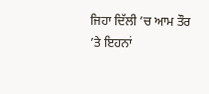ਜਿਹਾ ਦਿੱਲੀ ’ਚ ਆਮ ਤੌਰ ’ਤੇ ਇਹਨਾਂ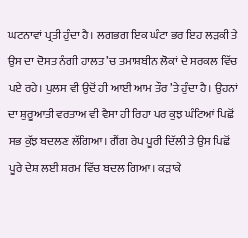ਘਟਨਾਵਾਂ ਪ੍ਰਤੀ ਹੁੰਦਾ ਹੈ। ਲਗਭਗ ਇਕ ਘੰਟਾ ਭਰ ਇਹ ਲੜਕੀ ਤੇ ਉਸ ਦਾ ਦੋਸਤ ਨੰਗੀ ਹਾਲਤ ’ਚ ਤਮਾਸ਼ਬੀਨ ਲੋਕਾਂ ਦੇ ਸਰਕਲ ਵਿੱਚ ਪਏ ਰਹੇ। ਪੁਲਸ ਵੀ ਉਦੋਂ ਹੀ ਆਈ ਆਮ ਤੌਰ ’ਤੇ ਹੁੰਦਾ ਹੈ। ਉਹਨਾਂ ਦਾ ਸ਼ੁਰੂਆਤੀ ਵਰਤਾਅ ਵੀ ਵੈਸਾ ਹੀ ਰਿਹਾ ਪਰ ਕੁਝ ਘੰਟਿਆਂ ਪਿਛੋਂ ਸਭ ਕੁੱਝ ਬਦਲਣ ਲੱਗਿਆ। ਗੈਂਗ ਰੇਪ ਪੂਰੀ ਦਿੱਲੀ ਤੇ ਉਸ ਪਿਛੋਂ ਪੂਰੇ ਦੇਸ਼ ਲਈ ਸ਼ਰਮ ਵਿੱਚ ਬਦਲ ਗਿਆ। ਕੜਾਕੇ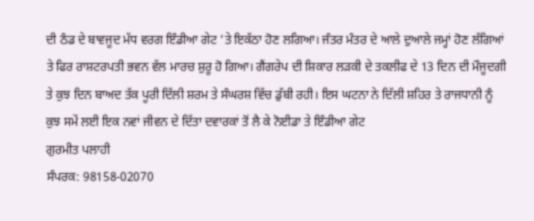ਦੀ ਠੰਡ ਦੇ ਬਾਵਜੂਦ ਮੱਧ ਵਰਗ ਇੰਡੀਆ ਗੇਟ ’ਤੇ ਇਕੱਠਾ ਹੋਣ ਲਗਿਆ। ਜੰਤਰ ਮੰਤਰ ਦੇ ਆਲੇ ਦੁਆਲੇ ਜਮ੍ਹਾਂ ਹੋਣ ਲੱਗਿਆਂ ਤੇ ਫਿਰ ਰਾਸ਼ਟਰਪਤੀ ਭਵਨ ਵੱਲ ਮਾਰਚ ਸ਼ੁਰੂ ਹੋ ਗਿਆ। ਗੈਂਗਰੇਪ ਦੀ ਸ਼ਿਕਾਰ ਲੜਕੀ ਦੇ ਤਕਲੀਫ ਦੇ 13 ਦਿਨ ਦੀ ਮੌਜੂਦਗੀ ਤੇ ਕੁਝ ਦਿਨ ਬਾਅਦ ਤੱਕ ਪੂਰੀ ਦਿੱਲੀ ਸ਼ਰਮ ਤੇ ਸੰਘਰਸ਼ ਵਿੱਚ ਡੁੱਬੀ ਰਹੀ। ਇਸ ਘਟਨਾ ਨੇ ਦਿੱਲੀ ਸ਼ਹਿਰ ਤੇ ਰਾਜਧਾਨੀ ਨੂੰ ਕੁਝ ਸਮੇਂ ਲਈ ਇਕ ਨਵਾਂ ਜੀਵਨ ਦੇ ਦਿੱਤਾ ਦਵਾਰਕਾਂ ਤੋਂ ਲੈ ਕੇ ਨੋਈਡਾ ਤੇ ਇੰਡੀਆ ਗੇਟ
ਗੁਰਮੀਤ ਪਲਾਹੀ
ਸੰਪਰਕ: 98158-02070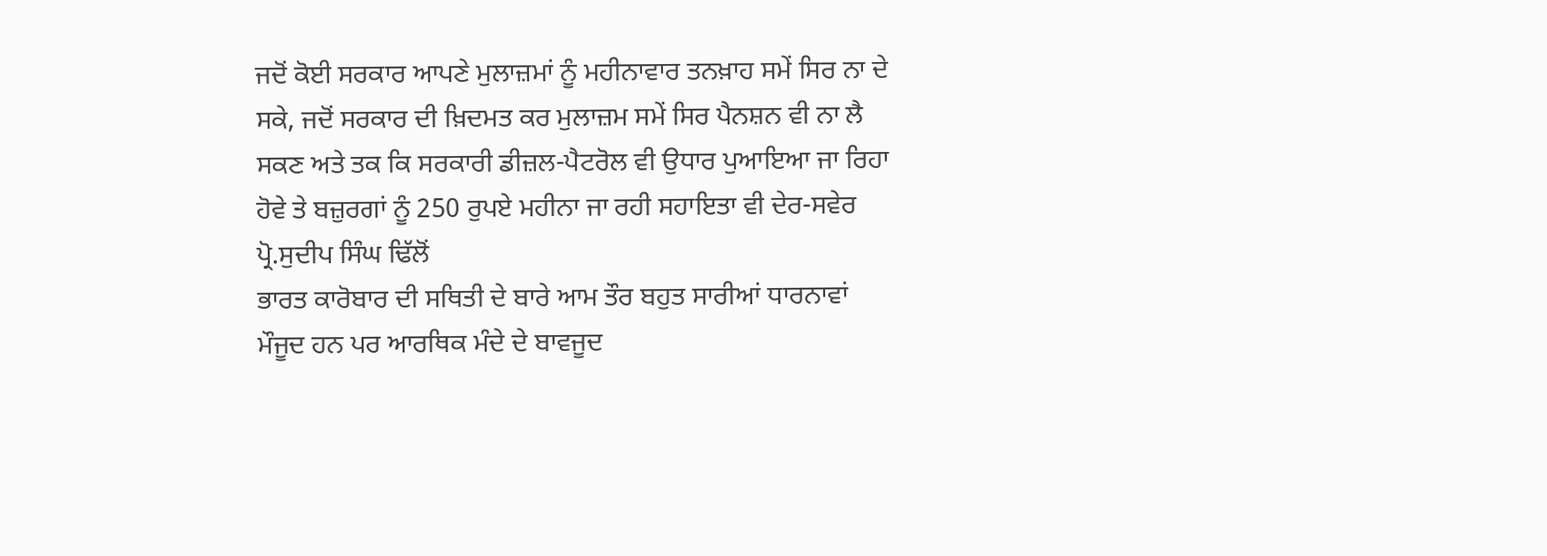ਜਦੋਂ ਕੋਈ ਸਰਕਾਰ ਆਪਣੇ ਮੁਲਾਜ਼ਮਾਂ ਨੂੰ ਮਹੀਨਾਵਾਰ ਤਨਖ਼ਾਹ ਸਮੇਂ ਸਿਰ ਨਾ ਦੇ ਸਕੇ, ਜਦੋਂ ਸਰਕਾਰ ਦੀ ਖ਼ਿਦਮਤ ਕਰ ਮੁਲਾਜ਼ਮ ਸਮੇਂ ਸਿਰ ਪੈਨਸ਼ਨ ਵੀ ਨਾ ਲੈ ਸਕਣ ਅਤੇ ਤਕ ਕਿ ਸਰਕਾਰੀ ਡੀਜ਼ਲ-ਪੈਟਰੋਲ ਵੀ ਉਧਾਰ ਪੁਆਇਆ ਜਾ ਰਿਹਾ ਹੋਵੇ ਤੇ ਬਜ਼ੁਰਗਾਂ ਨੂੰ 250 ਰੁਪਏ ਮਹੀਨਾ ਜਾ ਰਹੀ ਸਹਾਇਤਾ ਵੀ ਦੇਰ-ਸਵੇਰ
ਪ੍ਰੋ.ਸੁਦੀਪ ਸਿੰਘ ਢਿੱਲੋਂ
ਭਾਰਤ ਕਾਰੋਬਾਰ ਦੀ ਸਥਿਤੀ ਦੇ ਬਾਰੇ ਆਮ ਤੌਰ ਬਹੁਤ ਸਾਰੀਆਂ ਧਾਰਨਾਵਾਂ ਮੌਜੂਦ ਹਨ ਪਰ ਆਰਥਿਕ ਮੰਦੇ ਦੇ ਬਾਵਜੂਦ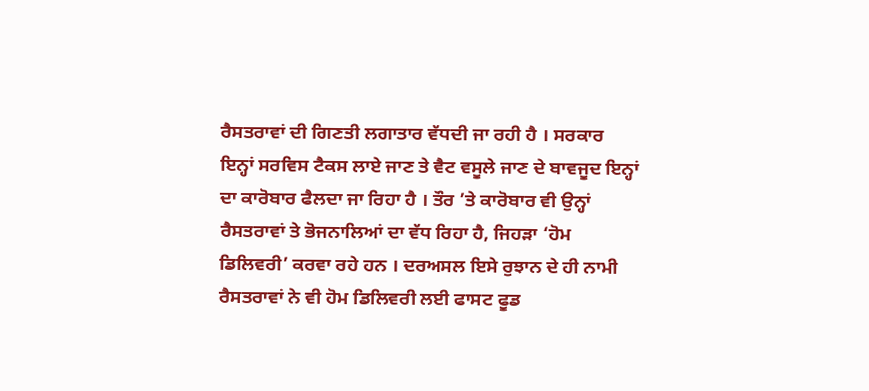ਰੈਸਤਰਾਵਾਂ ਦੀ ਗਿਣਤੀ ਲਗਾਤਾਰ ਵੱਧਦੀ ਜਾ ਰਹੀ ਹੈ । ਸਰਕਾਰ ਇਨ੍ਹਾਂ ਸਰਵਿਸ ਟੈਕਸ ਲਾਏ ਜਾਣ ਤੇ ਵੈਟ ਵਸੂਲੇ ਜਾਣ ਦੇ ਬਾਵਜੂਦ ਇਨ੍ਹਾਂ ਦਾ ਕਾਰੋਬਾਰ ਫੈਲਦਾ ਜਾ ਰਿਹਾ ਹੈ । ਤੌਰ ’ਤੇ ਕਾਰੋਬਾਰ ਵੀ ਉਨ੍ਹਾਂ ਰੈਸਤਰਾਵਾਂ ਤੇ ਭੋਜਨਾਲਿਆਂ ਦਾ ਵੱਧ ਰਿਹਾ ਹੈ, ਜਿਹੜਾ ‘ਹੋਮ ਡਿਲਿਵਰੀ’ ਕਰਵਾ ਰਹੇ ਹਨ । ਦਰਅਸਲ ਇਸੇ ਰੁਝਾਨ ਦੇ ਹੀ ਨਾਮੀ ਰੈਸਤਰਾਵਾਂ ਨੇ ਵੀ ਹੋਮ ਡਿਲਿਵਰੀ ਲਈ ਫਾਸਟ ਫੂਡ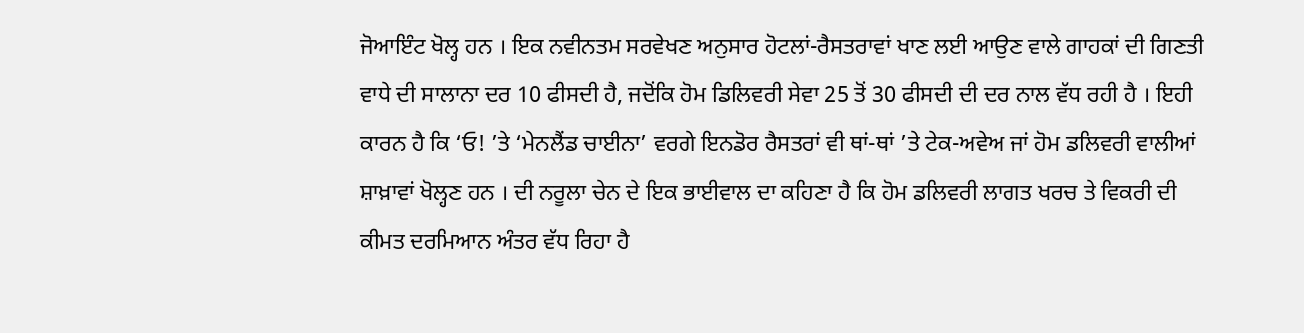ਜੋਆਇੰਟ ਖੋਲ੍ਹ ਹਨ । ਇਕ ਨਵੀਨਤਮ ਸਰਵੇਖਣ ਅਨੁਸਾਰ ਹੋਟਲਾਂ-ਰੈਸਤਰਾਵਾਂ ਖਾਣ ਲਈ ਆਉਣ ਵਾਲੇ ਗਾਹਕਾਂ ਦੀ ਗਿਣਤੀ ਵਾਧੇ ਦੀ ਸਾਲਾਨਾ ਦਰ 10 ਫੀਸਦੀ ਹੈ, ਜਦੋਂਕਿ ਹੋਮ ਡਿਲਿਵਰੀ ਸੇਵਾ 25 ਤੋਂ 30 ਫੀਸਦੀ ਦੀ ਦਰ ਨਾਲ ਵੱਧ ਰਹੀ ਹੈ । ਇਹੀ ਕਾਰਨ ਹੈ ਕਿ ‘ਓ! ’ਤੇ ‘ਮੇਨਲੈਂਡ ਚਾਈਨਾ’ ਵਰਗੇ ਇਨਡੋਰ ਰੈਸਤਰਾਂ ਵੀ ਥਾਂ-ਥਾਂ ’ਤੇ ਟੇਕ-ਅਵੇਅ ਜਾਂ ਹੋਮ ਡਲਿਵਰੀ ਵਾਲੀਆਂ ਸ਼ਾਖ਼ਾਵਾਂ ਖੋਲ੍ਹਣ ਹਨ । ਦੀ ਨਰੂਲਾ ਚੇਨ ਦੇ ਇਕ ਭਾਈਵਾਲ ਦਾ ਕਹਿਣਾ ਹੈ ਕਿ ਹੋਮ ਡਲਿਵਰੀ ਲਾਗਤ ਖਰਚ ਤੇ ਵਿਕਰੀ ਦੀ ਕੀਮਤ ਦਰਮਿਆਨ ਅੰਤਰ ਵੱਧ ਰਿਹਾ ਹੈ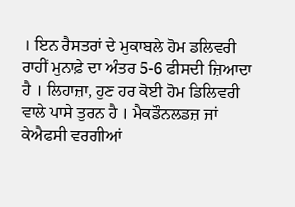। ਇਨ ਰੈਸਤਰਾਂ ਦੇ ਮੁਕਾਬਲੇ ਹੋਮ ਡਲਿਵਰੀ ਰਾਹੀਂ ਮੁਨਾਫ਼ੇ ਦਾ ਅੰਤਰ 5-6 ਫੀਸਦੀ ਜ਼ਿਆਦਾ ਹੈ । ਲਿਹਾਜ਼ਾ, ਹੁਣ ਹਰ ਕੋਈ ਹੋਮ ਡਿਲਿਵਰੀ ਵਾਲੇ ਪਾਸੇ ਤੁਰਨ ਹੈ । ਮੈਕਡੌਨਲਡਜ਼ ਜਾਂ ਕੇਐਫਸੀ ਵਰਗੀਆਂ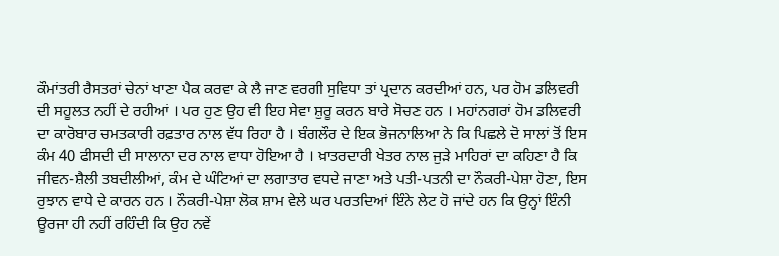ਕੌਮਾਂਤਰੀ ਰੈਸਤਰਾਂ ਚੇਨਾਂ ਖਾਣਾ ਪੈਕ ਕਰਵਾ ਕੇ ਲੈ ਜਾਣ ਵਰਗੀ ਸੁਵਿਧਾ ਤਾਂ ਪ੍ਰਦਾਨ ਕਰਦੀਆਂ ਹਨ, ਪਰ ਹੋਮ ਡਲਿਵਰੀ ਦੀ ਸਹੂਲਤ ਨਹੀਂ ਦੇ ਰਹੀਆਂ । ਪਰ ਹੁਣ ਉਹ ਵੀ ਇਹ ਸੇਵਾ ਸ਼ੁਰੂ ਕਰਨ ਬਾਰੇ ਸੋਚਣ ਹਨ । ਮਹਾਂਨਗਰਾਂ ਹੋਮ ਡਲਿਵਰੀ ਦਾ ਕਾਰੋਬਾਰ ਚਮਤਕਾਰੀ ਰਫ਼ਤਾਰ ਨਾਲ ਵੱਧ ਰਿਹਾ ਹੈ । ਬੰਗਲੌਰ ਦੇ ਇਕ ਭੋਜਨਾਲਿਆ ਨੇ ਕਿ ਪਿਛਲੇ ਦੋ ਸਾਲਾਂ ਤੋਂ ਇਸ ਕੰਮ 40 ਫੀਸਦੀ ਦੀ ਸਾਲਾਨਾ ਦਰ ਨਾਲ ਵਾਧਾ ਹੋਇਆ ਹੈ । ਖ਼ਾਤਰਦਾਰੀ ਖੇਤਰ ਨਾਲ ਜੁੜੇ ਮਾਹਿਰਾਂ ਦਾ ਕਹਿਣਾ ਹੈ ਕਿ ਜੀਵਨ-ਸ਼ੈਲੀ ਤਬਦੀਲੀਆਂ, ਕੰਮ ਦੇ ਘੰਟਿਆਂ ਦਾ ਲਗਾਤਾਰ ਵਧਦੇ ਜਾਣਾ ਅਤੇ ਪਤੀ-ਪਤਨੀ ਦਾ ਨੌਕਰੀ-ਪੇਸ਼ਾ ਹੋਣਾ, ਇਸ ਰੁਝਾਨ ਵਾਧੇ ਦੇ ਕਾਰਨ ਹਨ । ਨੌਕਰੀ-ਪੇਸ਼ਾ ਲੋਕ ਸ਼ਾਮ ਵੇਲੇ ਘਰ ਪਰਤਦਿਆਂ ਇੰਨੇ ਲੇਟ ਹੋ ਜਾਂਦੇ ਹਨ ਕਿ ਉਨ੍ਹਾਂ ਇੰਨੀ ਊਰਜਾ ਹੀ ਨਹੀਂ ਰਹਿੰਦੀ ਕਿ ਉਹ ਨਵੇਂ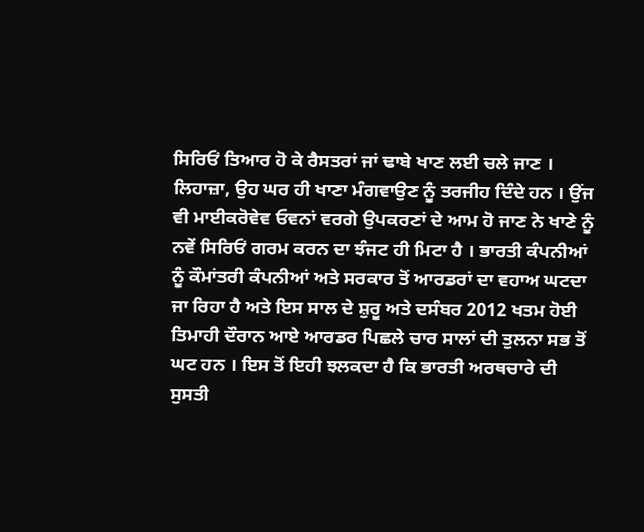ਸਿਰਿਓਂ ਤਿਆਰ ਹੋ ਕੇ ਰੈਸਤਰਾਂ ਜਾਂ ਢਾਬੇ ਖਾਣ ਲਈ ਚਲੇ ਜਾਣ । ਲਿਹਾਜ਼ਾ, ਉਹ ਘਰ ਹੀ ਖਾਣਾ ਮੰਗਵਾਉਣ ਨੂੰ ਤਰਜੀਹ ਦਿੰਦੇ ਹਨ । ਉਂਜ ਵੀ ਮਾਈਕਰੋਵੇਵ ਓਵਨਾਂ ਵਰਗੇ ਉਪਕਰਣਾਂ ਦੇ ਆਮ ਹੋ ਜਾਣ ਨੇ ਖਾਣੇ ਨੂੰ ਨਵੇਂ ਸਿਰਿਓਂ ਗਰਮ ਕਰਨ ਦਾ ਝੰਜਟ ਹੀ ਮਿਟਾ ਹੈ । ਭਾਰਤੀ ਕੰਪਨੀਆਂ ਨੂੰ ਕੌਮਾਂਤਰੀ ਕੰਪਨੀਆਂ ਅਤੇ ਸਰਕਾਰ ਤੋਂ ਆਰਡਰਾਂ ਦਾ ਵਹਾਅ ਘਟਦਾ ਜਾ ਰਿਹਾ ਹੈ ਅਤੇ ਇਸ ਸਾਲ ਦੇ ਸ਼ੁਰੂ ਅਤੇ ਦਸੰਬਰ 2012 ਖਤਮ ਹੋਈ ਤਿਮਾਹੀ ਦੌਰਾਨ ਆਏ ਆਰਡਰ ਪਿਛਲੇ ਚਾਰ ਸਾਲਾਂ ਦੀ ਤੁਲਨਾ ਸਭ ਤੋਂ ਘਟ ਹਨ । ਇਸ ਤੋਂ ਇਹੀ ਝਲਕਦਾ ਹੈ ਕਿ ਭਾਰਤੀ ਅਰਥਚਾਰੇ ਦੀ ਸੁਸਤੀ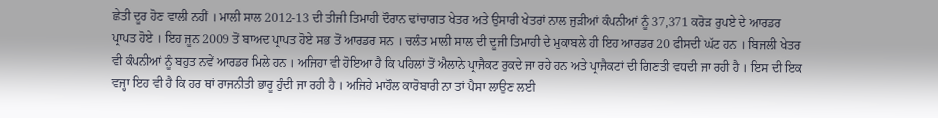ਛੇਤੀ ਦੂਰ ਹੋਣ ਵਾਲੀ ਨਹੀਂ । ਮਾਲੀ ਸਾਲ 2012-13 ਦੀ ਤੀਜੀ ਤਿਮਾਹੀ ਦੌਰਾਨ ਢਾਂਚਾਗਤ ਖੇਤਰ ਅਤੇ ਉਸਾਰੀ ਖੇਤਰਾਂ ਨਾਲ ਜੁੜੀਆਂ ਕੰਪਨੀਆਂ ਨੂੰ 37,371 ਕਰੋੜ ਰੁਪਏ ਦੇ ਆਰਡਰ ਪ੍ਰਾਪਤ ਹੋਏ । ਇਹ ਜੂਨ 2009 ਤੋਂ ਬਾਅਦ ਪ੍ਰਾਪਤ ਹੋਏ ਸਭ ਤੋਂ ਆਰਡਰ ਸਨ । ਚਲੰਤ ਮਾਲੀ ਸਾਲ ਦੀ ਦੂਜੀ ਤਿਮਾਹੀ ਦੇ ਮੁਕਾਬਲੇ ਹੀ ਇਹ ਆਰਡਰ 20 ਫੀਸਦੀ ਘੱਟ ਹਨ । ਬਿਜਲੀ ਖੇਤਰ ਵੀ ਕੰਪਨੀਆਂ ਨੂੰ ਬਹੁਤ ਨਵੇਂ ਆਰਡਰ ਮਿਲੇ ਹਨ । ਅਜਿਹਾ ਵੀ ਹੋਇਆ ਹੈ ਕਿ ਪਹਿਲਾਂ ਤੋਂ ਐਲਾਨੇ ਪ੍ਰਾਜੈਕਟ ਰੁਕਦੇ ਜਾ ਰਹੇ ਹਨ ਅਤੇ ਪ੍ਰਾਜੈਕਟਾਂ ਦੀ ਗਿਣਤੀ ਵਧਦੀ ਜਾ ਰਹੀ ਹੈ । ਇਸ ਦੀ ਇਕ ਵਜ੍ਹਾ ਇਹ ਵੀ ਹੈ ਕਿ ਹਰ ਥਾਂ ਰਾਜਨੀਤੀ ਭਾਰੂ ਹੁੰਦੀ ਜਾ ਰਹੀ ਹੈ । ਅਜਿਹੇ ਮਾਹੌਲ ਕਾਰੋਬਾਰੀ ਨਾ ਤਾਂ ਪੈਸਾ ਲਾਉਣ ਲਈ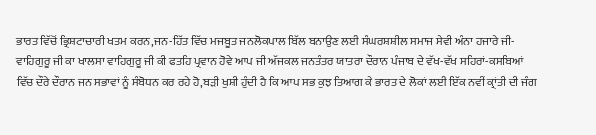ਭਾਰਤ ਵਿੱਚੋਂ ਭ੍ਰਿਸ਼ਟਾਚਾਰੀ ਖਤਮ ਕਰਨ,ਜਨ-ਹਿੱਤ ਵਿੱਚ ਮਜਬੂਤ ਜਨਲੋਕਪਾਲ ਬਿੱਲ ਬਨਾਉਣ ਲਈ ਸੰਘਰਸ਼ਸ਼ੀਲ ਸਮਾਜ ਸੇਵੀ ਅੰਨਾ ਹਜਾਰੇ ਜੀ-ਵਾਹਿਗੁਰੂ ਜੀ ਕਾ ਖਾਲਸਾ ਵਾਹਿਗੁਰੂ ਜੀ ਕੀ ਫਤਹਿ ਪ੍ਰਵਾਨ ਹੋਵੇ ਆਪ ਜੀ ਅੱਜਕਲ ਜਨਤੰਤਰ ਯਾਤਰਾ ਦੌਰਾਨ ਪੰਜਾਬ ਦੇ ਵੱਖ-ਵੱਖ ਸਹਿਰਾਂ-ਕਸਬਿਆਂ ਵਿੱਚ ਦੌਰੇ ਦੌਰਾਨ ਜਨ ਸਭਾਵਾਂ ਨੂੰ ਸੰਬੋਧਨ ਕਰ ਰਹੇ ਹੋ,ਬੜੀ ਖੁਸ਼ੀ ਹੁੰਦੀ ਹੈ ਕਿ ਆਪ ਸਭ ਕੁਝ ਤਿਆਗ ਕੇ ਭਾਰਤ ਦੇ ਲੋਕਾਂ ਲਈ ਇੱਕ ਨਵੀਂ ਕ੍ਰਾਂਤੀ ਦੀ ਜੰਗ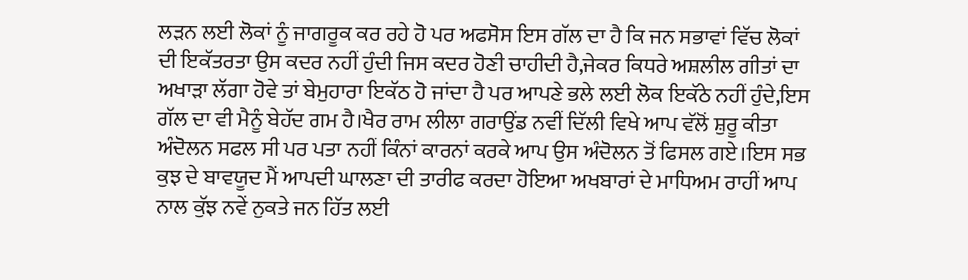ਲੜਨ ਲਈ ਲੋਕਾਂ ਨੂੰ ਜਾਗਰੂਕ ਕਰ ਰਹੇ ਹੋ ਪਰ ਅਫਸੋਸ ਇਸ ਗੱਲ ਦਾ ਹੈ ਕਿ ਜਨ ਸਭਾਵਾਂ ਵਿੱਚ ਲੋਕਾਂ ਦੀ ਇਕੱਤਰਤਾ ਉਸ ਕਦਰ ਨਹੀਂ ਹੁੰਦੀ ਜਿਸ ਕਦਰ ਹੋਣੀ ਚਾਹੀਦੀ ਹੈ,ਜੇਕਰ ਕਿਧਰੇ ਅਸ਼ਲੀਲ ਗੀਤਾਂ ਦਾ ਅਖਾੜਾ ਲੱਗਾ ਹੋਵੇ ਤਾਂ ਬੇਮੁਹਾਰਾ ਇਕੱਠ ਹੋ ਜਾਂਦਾ ਹੈ ਪਰ ਆਪਣੇ ਭਲੇ ਲਈ ਲੋਕ ਇਕੱਠੇ ਨਹੀਂ ਹੁੰਦੇ,ਇਸ ਗੱਲ ਦਾ ਵੀ ਮੈਨੂੰ ਬੇਹੱਦ ਗਮ ਹੈ।ਖੈਰ ਰਾਮ ਲੀਲਾ ਗਰਾਉਂਡ ਨਵੀਂ ਦਿੱਲੀ ਵਿਖੇ ਆਪ ਵੱਲੋਂ ਸ਼ੁਰੂ ਕੀਤਾ ਅੰਦੋਲਨ ਸਫਲ ਸੀ ਪਰ ਪਤਾ ਨਹੀਂ ਕਿੰਨਾਂ ਕਾਰਨਾਂ ਕਰਕੇ ਆਪ ਉਸ ਅੰਦੋਲਨ ਤੋਂ ਫਿਸਲ ਗਏ।ਇਸ ਸਭ ਕੁਝ ਦੇ ਬਾਵਯੂਦ ਮੈਂ ਆਪਦੀ ਘਾਲਣਾ ਦੀ ਤਾਰੀਫ ਕਰਦਾ ਹੋਇਆ ਅਖਬਾਰਾਂ ਦੇ ਮਾਧਿਅਮ ਰਾਹੀਂ ਆਪ ਨਾਲ ਕੁੱਝ ਨਵੇਂ ਨੁਕਤੇ ਜਨ ਹਿੱਤ ਲਈ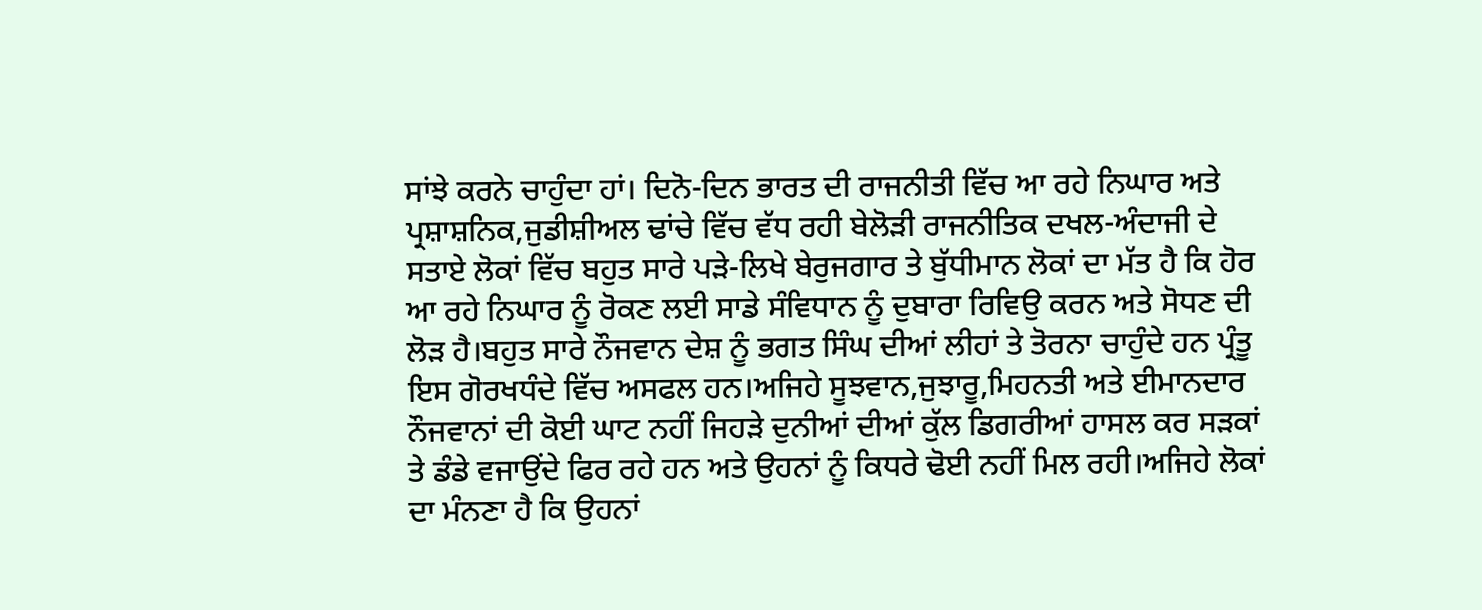ਸਾਂਝੇ ਕਰਨੇ ਚਾਹੁੰਦਾ ਹਾਂ। ਦਿਨੋ-ਦਿਨ ਭਾਰਤ ਦੀ ਰਾਜਨੀਤੀ ਵਿੱਚ ਆ ਰਹੇ ਨਿਘਾਰ ਅਤੇ ਪ੍ਰਸ਼ਾਸ਼ਨਿਕ,ਜੁਡੀਸ਼ੀਅਲ ਢਾਂਚੇ ਵਿੱਚ ਵੱਧ ਰਹੀ ਬੇਲੋੜੀ ਰਾਜਨੀਤਿਕ ਦਖਲ-ਅੰਦਾਜੀ ਦੇ ਸਤਾਏ ਲੋਕਾਂ ਵਿੱਚ ਬਹੁਤ ਸਾਰੇ ਪੜੇ-ਲਿਖੇ ਬੇਰੁਜਗਾਰ ਤੇ ਬੁੱਧੀਮਾਨ ਲੋਕਾਂ ਦਾ ਮੱਤ ਹੈ ਕਿ ਹੋਰ ਆ ਰਹੇ ਨਿਘਾਰ ਨੂੰ ਰੋਕਣ ਲਈ ਸਾਡੇ ਸੰਵਿਧਾਨ ਨੂੰ ਦੁਬਾਰਾ ਰਿਵਿਉ ਕਰਨ ਅਤੇ ਸੋਧਣ ਦੀ ਲੋੜ ਹੈ।ਬਹੁਤ ਸਾਰੇ ਨੌਜਵਾਨ ਦੇਸ਼ ਨੂੰ ਭਗਤ ਸਿੰਘ ਦੀਆਂ ਲੀਹਾਂ ਤੇ ਤੋਰਨਾ ਚਾਹੁੰਦੇ ਹਨ ਪ੍ਰੰਤੂ ਇਸ ਗੋਰਖਧੰਦੇ ਵਿੱਚ ਅਸਫਲ ਹਨ।ਅਜਿਹੇ ਸੂਝਵਾਨ,ਜੁਝਾਰੂ,ਮਿਹਨਤੀ ਅਤੇ ਈਮਾਨਦਾਰ ਨੌਜਵਾਨਾਂ ਦੀ ਕੋਈ ਘਾਟ ਨਹੀਂ ਜਿਹੜੇ ਦੁਨੀਆਂ ਦੀਆਂ ਕੁੱਲ ਡਿਗਰੀਆਂ ਹਾਸਲ ਕਰ ਸੜਕਾਂ ਤੇ ਡੰਡੇ ਵਜਾਉਂਦੇ ਫਿਰ ਰਹੇ ਹਨ ਅਤੇ ਉਹਨਾਂ ਨੂੰ ਕਿਧਰੇ ਢੋਈ ਨਹੀਂ ਮਿਲ ਰਹੀ।ਅਜਿਹੇ ਲੋਕਾਂ ਦਾ ਮੰਨਣਾ ਹੈ ਕਿ ਉਹਨਾਂ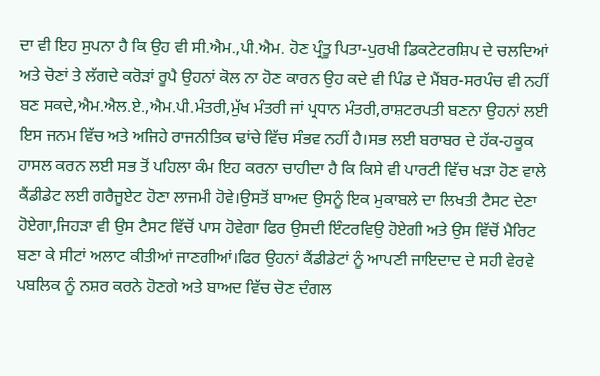ਦਾ ਵੀ ਇਹ ਸੁਪਨਾ ਹੈ ਕਿ ਉਹ ਵੀ ਸੀ.ਐਮ.,ਪੀ.ਐਮ. ਹੋਣ ਪ੍ਰੰਤੂ ਪਿਤਾ-ਪੁਰਖੀ ਡਿਕਟੇਟਰਸ਼ਿਪ ਦੇ ਚਲਦਿਆਂ ਅਤੇ ਚੋਣਾਂ ਤੇ ਲੱਗਦੇ ਕਰੋੜਾਂ ਰੂਪੈ ਉਹਨਾਂ ਕੋਲ ਨਾ ਹੋਣ ਕਾਰਨ ਉਹ ਕਦੇ ਵੀ ਪਿੰਡ ਦੇ ਮੈਂਬਰ-ਸਰਪੰਚ ਵੀ ਨਹੀਂ ਬਣ ਸਕਦੇ,ਐਮ.ਐਲ.ਏ.,ਐਮ.ਪੀ.ਮੰਤਰੀ,ਮੁੱਖ ਮੰਤਰੀ ਜਾਂ ਪ੍ਰਧਾਨ ਮੰਤਰੀ,ਰਾਸ਼ਟਰਪਤੀ ਬਣਨਾ ਉਹਨਾਂ ਲਈ ਇਸ ਜਨਮ ਵਿੱਚ ਅਤੇ ਅਜਿਹੇ ਰਾਜਨੀਤਿਕ ਢਾਂਚੇ ਵਿੱਚ ਸੰਭਵ ਨਹੀਂ ਹੈ।ਸਭ ਲਈ ਬਰਾਬਰ ਦੇ ਹੱਕ-ਹਕੂਕ ਹਾਸਲ ਕਰਨ ਲਈ ਸਭ ਤੋਂ ਪਹਿਲਾ ਕੰਮ ਇਹ ਕਰਨਾ ਚਾਹੀਦਾ ਹੈ ਕਿ ਕਿਸੇ ਵੀ ਪਾਰਟੀ ਵਿੱਚ ਖੜਾ ਹੋਣ ਵਾਲੇ ਕੈਂਡੀਡੇਟ ਲਈ ਗਰੈਜੂਏਟ ਹੋਣਾ ਲਾਜਮੀ ਹੋਵੇ।ਉਸਤੋਂ ਬਾਅਦ ਉਸਨੂੰ ਇਕ ਮੁਕਾਬਲੇ ਦਾ ਲਿਖਤੀ ਟੈਸਟ ਦੇਣਾ ਹੋਏਗਾ,ਜਿਹੜਾ ਵੀ ਉਸ ਟੈਸਟ ਵਿੱਚੋਂ ਪਾਸ ਹੋਵੇਗਾ ਫਿਰ ਉਸਦੀ ਇੰਟਰਵਿਉ ਹੋਏਗੀ ਅਤੇ ਉਸ ਵਿੱਚੋਂ ਮੈਰਿਟ ਬਣਾ ਕੇ ਸੀਟਾਂ ਅਲਾਟ ਕੀਤੀਆਂ ਜਾਣਗੀਆਂ।ਫਿਰ ਉਹਨਾਂ ਕੈਂਡੀਡੇਟਾਂ ਨੂੰ ਆਪਣੀ ਜਾਇਦਾਦ ਦੇ ਸਹੀ ਵੇਰਵੇ ਪਬਲਿਕ ਨੂੰ ਨਸ਼ਰ ਕਰਨੇ ਹੋਣਗੇ ਅਤੇ ਬਾਅਦ ਵਿੱਚ ਚੋਣ ਦੰਗਲ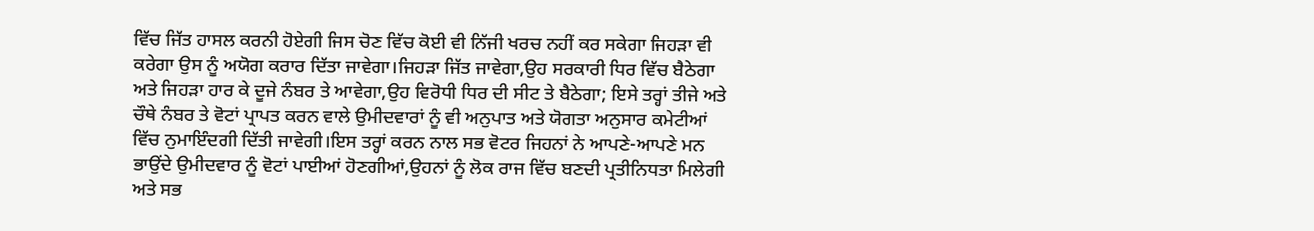ਵਿੱਚ ਜਿੱਤ ਹਾਸਲ ਕਰਨੀ ਹੋਏਗੀ ਜਿਸ ਚੋਣ ਵਿੱਚ ਕੋਈ ਵੀ ਨਿੱਜੀ ਖਰਚ ਨਹੀਂ ਕਰ ਸਕੇਗਾ ਜਿਹੜਾ ਵੀ ਕਰੇਗਾ ਉਸ ਨੂੰ ਅਯੋਗ ਕਰਾਰ ਦਿੱਤਾ ਜਾਵੇਗਾ।ਜਿਹੜਾ ਜਿੱਤ ਜਾਵੇਗਾ,ਉਹ ਸਰਕਾਰੀ ਧਿਰ ਵਿੱਚ ਬੈਠੇਗਾ ਅਤੇ ਜਿਹੜਾ ਹਾਰ ਕੇ ਦੂਜੇ ਨੰਬਰ ਤੇ ਆਵੇਗਾ,ਉਹ ਵਿਰੋਧੀ ਧਿਰ ਦੀ ਸੀਟ ਤੇ ਬੈਠੇਗਾ; ਇਸੇ ਤਰ੍ਹਾਂ ਤੀਜੇ ਅਤੇ ਚੌਥੇ ਨੰਬਰ ਤੇ ਵੋਟਾਂ ਪ੍ਰਾਪਤ ਕਰਨ ਵਾਲੇ ਉਮੀਦਵਾਰਾਂ ਨੂੰ ਵੀ ਅਨੁਪਾਤ ਅਤੇ ਯੋਗਤਾ ਅਨੁਸਾਰ ਕਮੇਟੀਆਂ ਵਿੱਚ ਨੁਮਾਇੰਦਗੀ ਦਿੱਤੀ ਜਾਵੇਗੀ।ਇਸ ਤਰ੍ਹਾਂ ਕਰਨ ਨਾਲ ਸਭ ਵੋਟਰ ਜਿਹਨਾਂ ਨੇ ਆਪਣੇ-ਆਪਣੇ ਮਨ ਭਾਉਂਦੇ ਉਮੀਦਵਾਰ ਨੂੰ ਵੋਟਾਂ ਪਾਈਆਂ ਹੋਣਗੀਆਂ,ਉਹਨਾਂ ਨੂੰ ਲੋਕ ਰਾਜ ਵਿੱਚ ਬਣਦੀ ਪ੍ਰਤੀਨਿਧਤਾ ਮਿਲੇਗੀ ਅਤੇ ਸਭ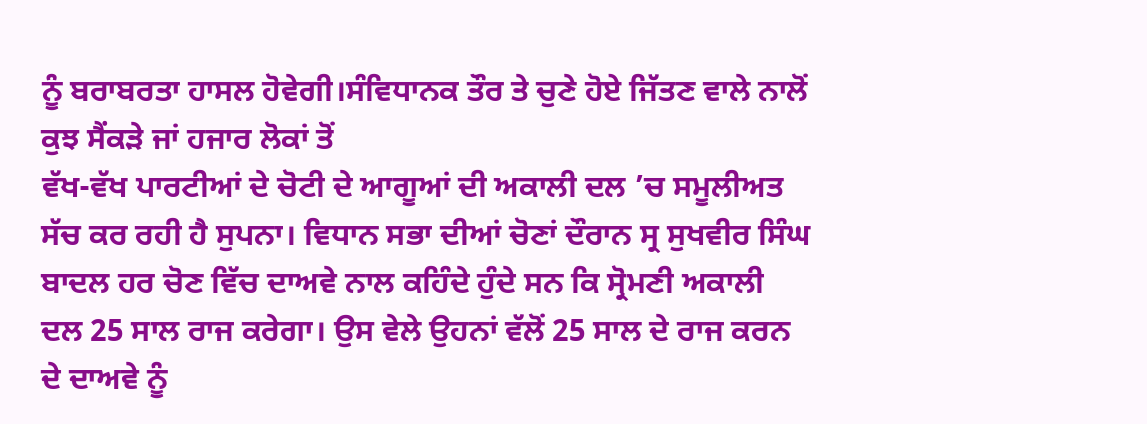ਨੂੰ ਬਰਾਬਰਤਾ ਹਾਸਲ ਹੋਵੇਗੀ।ਸੰਵਿਧਾਨਕ ਤੌਰ ਤੇ ਚੁਣੇ ਹੋਏ ਜਿੱਤਣ ਵਾਲੇ ਨਾਲੋਂ ਕੁਝ ਸੈਂਕੜੇ ਜਾਂ ਹਜਾਰ ਲੋਕਾਂ ਤੋਂ
ਵੱਖ-ਵੱਖ ਪਾਰਟੀਆਂ ਦੇ ਚੋਟੀ ਦੇ ਆਗੂਆਂ ਦੀ ਅਕਾਲੀ ਦਲ ’ਚ ਸਮੂਲੀਅਤ ਸੱਚ ਕਰ ਰਹੀ ਹੈ ਸੁਪਨਾ। ਵਿਧਾਨ ਸਭਾ ਦੀਆਂ ਚੋਣਾਂ ਦੌਰਾਨ ਸ੍ਰ ਸੁਖਵੀਰ ਸਿੰਘ ਬਾਦਲ ਹਰ ਚੋਣ ਵਿੱਚ ਦਾਅਵੇ ਨਾਲ ਕਹਿੰਦੇ ਹੁੰਦੇ ਸਨ ਕਿ ਸ੍ਰੋਮਣੀ ਅਕਾਲੀ ਦਲ 25 ਸਾਲ ਰਾਜ ਕਰੇਗਾ। ਉਸ ਵੇਲੇ ਉਹਨਾਂ ਵੱਲੋਂ 25 ਸਾਲ ਦੇ ਰਾਜ ਕਰਨ ਦੇ ਦਾਅਵੇ ਨੂੰ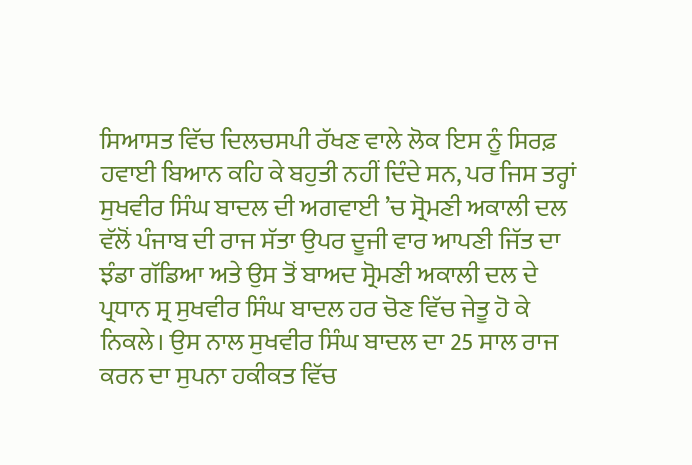ਸਿਆਸਤ ਵਿੱਚ ਦਿਲਚਸਪੀ ਰੱਖਣ ਵਾਲੇ ਲੋਕ ਇਸ ਨੂੰ ਸਿਰਫ਼ ਹਵਾਈ ਬਿਆਨ ਕਹਿ ਕੇ ਬਹੁਤੀ ਨਹੀਂ ਦਿੰਦੇ ਸਨ, ਪਰ ਜਿਸ ਤਰ੍ਹਾਂ ਸੁਖਵੀਰ ਸਿੰਘ ਬਾਦਲ ਦੀ ਅਗਵਾਈ ’ਚ ਸ੍ਰੋਮਣੀ ਅਕਾਲੀ ਦਲ ਵੱਲੋਂ ਪੰਜਾਬ ਦੀ ਰਾਜ ਸੱਤਾ ਉਪਰ ਦੂਜੀ ਵਾਰ ਆਪਣੀ ਜਿੱਤ ਦਾ ਝੰਡਾ ਗੱਡਿਆ ਅਤੇ ਉਸ ਤੋਂ ਬਾਅਦ ਸ੍ਰੋਮਣੀ ਅਕਾਲੀ ਦਲ ਦੇ ਪ੍ਰਧਾਨ ਸ੍ਰ ਸੁਖਵੀਰ ਸਿੰਘ ਬਾਦਲ ਹਰ ਚੋਣ ਵਿੱਚ ਜੇਤੂ ਹੋ ਕੇ ਨਿਕਲੇ। ਉਸ ਨਾਲ ਸੁਖਵੀਰ ਸਿੰਘ ਬਾਦਲ ਦਾ 25 ਸਾਲ ਰਾਜ ਕਰਨ ਦਾ ਸੁਪਨਾ ਹਕੀਕਤ ਵਿੱਚ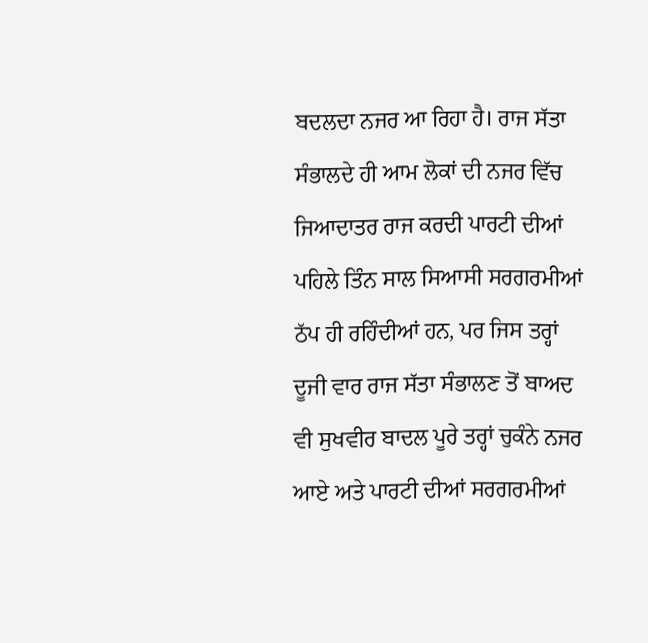ਬਦਲਦਾ ਨਜਰ ਆ ਰਿਹਾ ਹੈ। ਰਾਜ ਸੱਤਾ ਸੰਭਾਲਦੇ ਹੀ ਆਮ ਲੋਕਾਂ ਦੀ ਨਜਰ ਵਿੱਚ ਜਿਆਦਾਤਰ ਰਾਜ ਕਰਦੀ ਪਾਰਟੀ ਦੀਆਂ ਪਹਿਲੇ ਤਿੰਨ ਸਾਲ ਸਿਆਸੀ ਸਰਗਰਮੀਆਂ ਠੱਪ ਹੀ ਰਹਿੰਦੀਆਂ ਹਨ, ਪਰ ਜਿਸ ਤਰ੍ਹਾਂ ਦੂਜੀ ਵਾਰ ਰਾਜ ਸੱਤਾ ਸੰਭਾਲਣ ਤੋਂ ਬਾਅਦ ਵੀ ਸੁਖਵੀਰ ਬਾਦਲ ਪੂਰੇ ਤਰ੍ਹਾਂ ਚੁਕੰਨੇ ਨਜਰ ਆਏ ਅਤੇ ਪਾਰਟੀ ਦੀਆਂ ਸਰਗਰਮੀਆਂ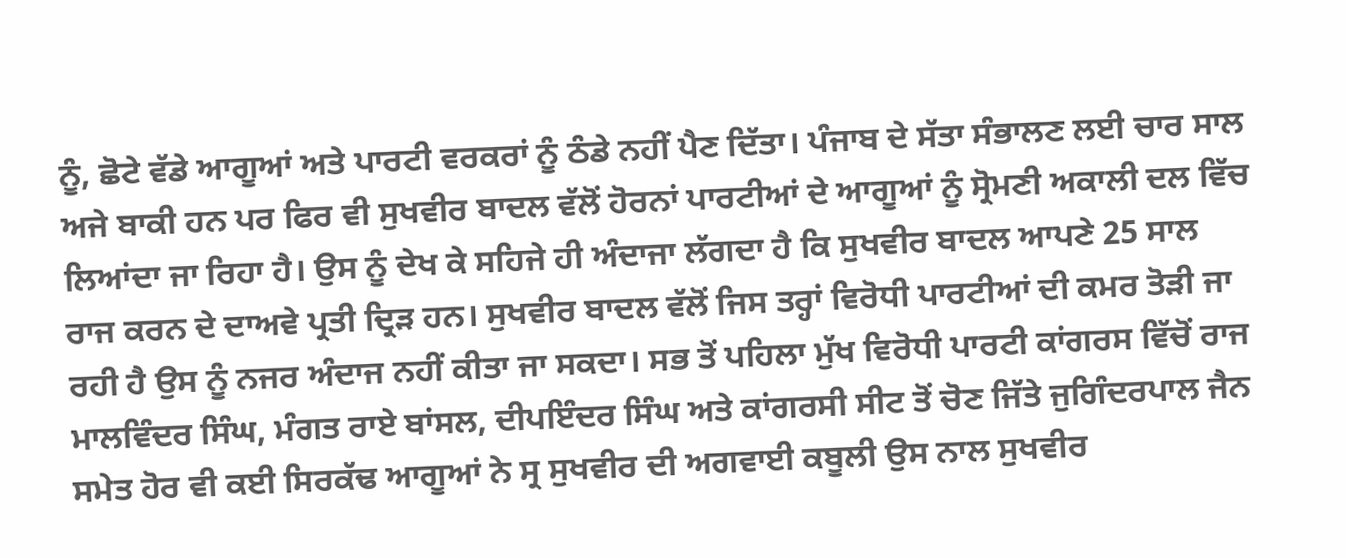ਨੂੰ, ਛੋਟੇ ਵੱਡੇ ਆਗੂਆਂ ਅਤੇ ਪਾਰਟੀ ਵਰਕਰਾਂ ਨੂੰ ਠੰਡੇ ਨਹੀਂ ਪੈਣ ਦਿੱਤਾ। ਪੰਜਾਬ ਦੇ ਸੱਤਾ ਸੰਭਾਲਣ ਲਈ ਚਾਰ ਸਾਲ ਅਜੇ ਬਾਕੀ ਹਨ ਪਰ ਫਿਰ ਵੀ ਸੁਖਵੀਰ ਬਾਦਲ ਵੱਲੋਂ ਹੋਰਨਾਂ ਪਾਰਟੀਆਂ ਦੇ ਆਗੂਆਂ ਨੂੰ ਸ੍ਰੋਮਣੀ ਅਕਾਲੀ ਦਲ ਵਿੱਚ ਲਿਆਂਦਾ ਜਾ ਰਿਹਾ ਹੈ। ਉਸ ਨੂੰ ਦੇਖ ਕੇ ਸਹਿਜੇ ਹੀ ਅੰਦਾਜਾ ਲੱਗਦਾ ਹੈ ਕਿ ਸੁਖਵੀਰ ਬਾਦਲ ਆਪਣੇ 25 ਸਾਲ ਰਾਜ ਕਰਨ ਦੇ ਦਾਅਵੇ ਪ੍ਰਤੀ ਦ੍ਰਿੜ ਹਨ। ਸੁਖਵੀਰ ਬਾਦਲ ਵੱਲੋਂ ਜਿਸ ਤਰ੍ਹਾਂ ਵਿਰੋਧੀ ਪਾਰਟੀਆਂ ਦੀ ਕਮਰ ਤੋੜੀ ਜਾ ਰਹੀ ਹੈ ਉਸ ਨੂੰ ਨਜਰ ਅੰਦਾਜ ਨਹੀਂ ਕੀਤਾ ਜਾ ਸਕਦਾ। ਸਭ ਤੋਂ ਪਹਿਲਾ ਮੁੱਖ ਵਿਰੋਧੀ ਪਾਰਟੀ ਕਾਂਗਰਸ ਵਿੱਚੋਂ ਰਾਜ ਮਾਲਵਿੰਦਰ ਸਿੰਘ, ਮੰਗਤ ਰਾਏ ਬਾਂਸਲ, ਦੀਪਇੰਦਰ ਸਿੰਘ ਅਤੇ ਕਾਂਗਰਸੀ ਸੀਟ ਤੋਂ ਚੋਣ ਜਿੱਤੇ ਜੁਗਿੰਦਰਪਾਲ ਜੈਨ ਸਮੇਤ ਹੋਰ ਵੀ ਕਈ ਸਿਰਕੱਢ ਆਗੂਆਂ ਨੇ ਸ੍ਰ ਸੁਖਵੀਰ ਦੀ ਅਗਵਾਈ ਕਬੂਲੀ ਉਸ ਨਾਲ ਸੁਖਵੀਰ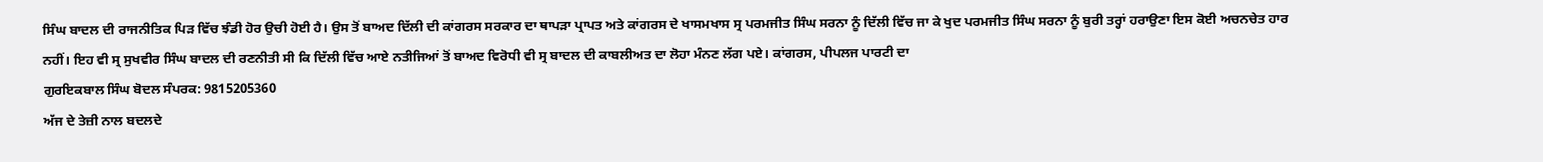ਸਿੰਘ ਬਾਦਲ ਦੀ ਰਾਜਨੀਤਿਕ ਪਿੜ ਵਿੱਚ ਝੰਡੀ ਹੋਰ ਉਚੀ ਹੋਈ ਹੈ। ਉਸ ਤੋਂ ਬਾਅਦ ਦਿੱਲੀ ਦੀ ਕਾਂਗਰਸ ਸਰਕਾਰ ਦਾ ਥਾਪੜਾ ਪ੍ਰਾਪਤ ਅਤੇ ਕਾਂਗਰਸ ਦੇ ਖਾਸਮਖਾਸ ਸ੍ਰ ਪਰਮਜੀਤ ਸਿੰਘ ਸਰਨਾ ਨੂੰ ਦਿੱਲੀ ਵਿੱਚ ਜਾ ਕੇ ਖੁਦ ਪਰਮਜੀਤ ਸਿੰਘ ਸਰਨਾ ਨੂੰ ਬੁਰੀ ਤਰ੍ਹਾਂ ਹਰਾਉਣਾ ਇਸ ਕੋਈ ਅਚਨਚੇਤ ਹਾਰ ਨਹੀਂ। ਇਹ ਵੀ ਸ੍ਰ ਸੁਖਵੀਰ ਸਿੰਘ ਬਾਦਲ ਦੀ ਰਣਨੀਤੀ ਸੀ ਕਿ ਦਿੱਲੀ ਵਿੱਚ ਆਏ ਨਤੀਜਿਆਂ ਤੋਂ ਬਾਅਦ ਵਿਰੋਧੀ ਵੀ ਸ੍ਰ ਬਾਦਲ ਦੀ ਕਾਬਲੀਅਤ ਦਾ ਲੋਹਾ ਮੰਨਣ ਲੱਗ ਪਏ। ਕਾਂਗਰਸ, ਪੀਪਲਜ ਪਾਰਟੀ ਦਾ
ਗੁਰਇਕਬਾਲ ਸਿੰਘ ਬੋਦਲ ਸੰਪਰਕ: 9815205360
ਅੱਜ ਦੇ ਤੇਜ਼ੀ ਨਾਲ ਬਦਲਦੇ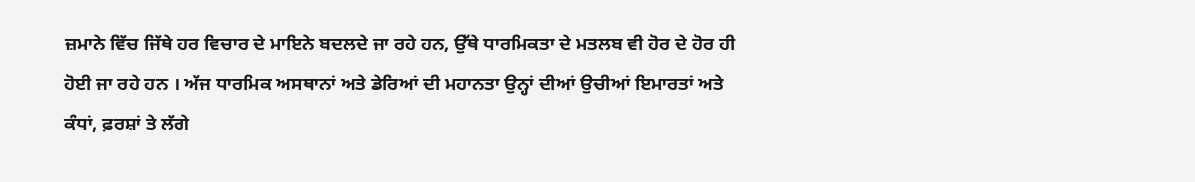ਜ਼ਮਾਨੇ ਵਿੱਚ ਜਿੱਥੇ ਹਰ ਵਿਚਾਰ ਦੇ ਮਾਇਨੇ ਬਦਲਦੇ ਜਾ ਰਹੇ ਹਨ, ਉੱਥੇ ਧਾਰਮਿਕਤਾ ਦੇ ਮਤਲਬ ਵੀ ਹੋਰ ਦੇ ਹੋਰ ਹੀ ਹੋਈ ਜਾ ਰਹੇ ਹਨ । ਅੱਜ ਧਾਰਮਿਕ ਅਸਥਾਨਾਂ ਅਤੇ ਡੇਰਿਆਂ ਦੀ ਮਹਾਨਤਾ ਉਨ੍ਹਾਂ ਦੀਆਂ ਉਚੀਆਂ ਇਮਾਰਤਾਂ ਅਤੇ ਕੰਧਾਂ, ਫ਼ਰਸ਼ਾਂ ਤੇ ਲੱਗੇ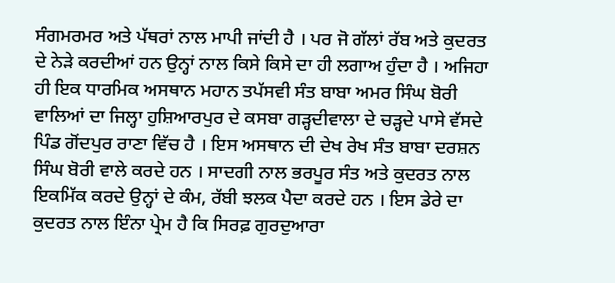ਸੰਗਮਰਮਰ ਅਤੇ ਪੱਥਰਾਂ ਨਾਲ ਮਾਪੀ ਜਾਂਦੀ ਹੈ । ਪਰ ਜੋ ਗੱਲਾਂ ਰੱਬ ਅਤੇ ਕੁਦਰਤ ਦੇ ਨੇੜੇ ਕਰਦੀਆਂ ਹਨ ਉਨ੍ਹਾਂ ਨਾਲ ਕਿਸੇ ਕਿਸੇ ਦਾ ਹੀ ਲਗਾਅ ਹੁੰਦਾ ਹੈ । ਅਜਿਹਾ ਹੀ ਇਕ ਧਾਰਮਿਕ ਅਸਥਾਨ ਮਹਾਨ ਤਪੱਸਵੀ ਸੰਤ ਬਾਬਾ ਅਮਰ ਸਿੰਘ ਬੋਰੀ ਵਾਲਿਆਂ ਦਾ ਜਿਲ੍ਹਾ ਹੁਸ਼ਿਆਰਪੁਰ ਦੇ ਕਸਬਾ ਗੜ੍ਹਦੀਵਾਲਾ ਦੇ ਚੜ੍ਹਦੇ ਪਾਸੇ ਵੱਸਦੇ ਪਿੰਡ ਗੋਂਦਪੁਰ ਰਾਣਾ ਵਿੱਚ ਹੈ । ਇਸ ਅਸਥਾਨ ਦੀ ਦੇਖ ਰੇਖ ਸੰਤ ਬਾਬਾ ਦਰਸ਼ਨ ਸਿੰਘ ਬੋਰੀ ਵਾਲੇ ਕਰਦੇ ਹਨ । ਸਾਦਗੀ ਨਾਲ ਭਰਪੂਰ ਸੰਤ ਅਤੇ ਕੁਦਰਤ ਨਾਲ ਇਕਮਿੱਕ ਕਰਦੇ ਉਨ੍ਹਾਂ ਦੇ ਕੰਮ, ਰੱਬੀ ਝਲਕ ਪੈਦਾ ਕਰਦੇ ਹਨ । ਇਸ ਡੇਰੇ ਦਾ ਕੁਦਰਤ ਨਾਲ ਇੰਨਾ ਪ੍ਰੇਮ ਹੈ ਕਿ ਸਿਰਫ਼ ਗੁਰਦੁਆਰਾ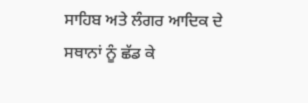ਸਾਹਿਬ ਅਤੇ ਲੰਗਰ ਆਦਿਕ ਦੇ ਸਥਾਨਾਂ ਨੂੰ ਛੱਡ ਕੇ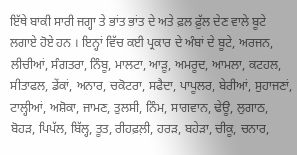ਇੱਥੇ ਬਾਕੀ ਸਾਰੀ ਜਗ੍ਹਾ ਤੇ ਭਾਂਤ ਭਾਂਤ ਦੇ ਅਤੇ ਫ਼ਲ ਫ਼ੁੱਲ ਦੇਣ ਵਾਲੇ ਬੂਟੇ ਲਗਾਏ ਹੋਏ ਹਨ । ਇਨ੍ਹਾਂ ਵਿੱਚ ਕਈ ਪ੍ਰਕਾਰ ਦੇ ਅੰਬਾਂ ਦੇ ਬੂਟੇ, ਅਰਜਨ, ਲੀਚੀਆਂ, ਸੰਗਤਰਾ, ਨਿੰਬੂ, ਮਾਲਟਾ, ਆੜੂ, ਅਮਰੂਦ, ਆਮਲਾ, ਕਟਹਲ, ਸੀਤਾਫਲ, ਡੇਂਕਾਂ, ਅਨਾਰ, ਚਕੋਟਰਾ, ਸਫੈਦਾ, ਪਾਪੂਲਰ, ਬੇਰੀਆਂ, ਸੁਹਾਜਣਾਂ, ਟਾਲ੍ਹੀਆਂ, ਅਸ਼ੋਕਾ, ਜਾਮਣ, ਤੁਲਸੀ, ਨਿੰਮ, ਸਾਗਵਾਨ, ਢੇਊ, ਲੁਗਾਠ, ਬੋਹੜ, ਪਿਪੱਲ, ਬਿੱਲ੍ਹ, ਤੂਤ, ਰੀਹਫ਼ਲ਼ੀ, ਹਰੜ, ਬਹੇੜਾ, ਚੀਕੂ, ਚਨਾਰ,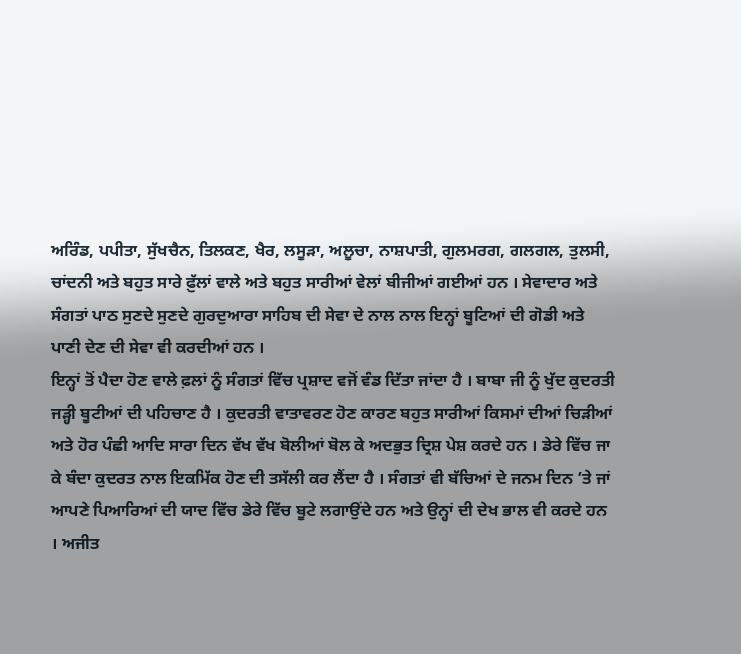ਅਰਿੰਡ, ਪਪੀਤਾ, ਸੁੱਖਚੈਨ, ਤਿਲਕਣ, ਖੈਰ, ਲਸੂੜਾ, ਅਲੂਚਾ, ਨਾਸ਼ਪਾਤੀ, ਗੁਲਮਰਗ, ਗਲਗਲ, ਤੁਲਸੀ, ਚਾਂਦਨੀ ਅਤੇ ਬਹੁਤ ਸਾਰੇ ਫ਼ੁੱਲਾਂ ਵਾਲੇ ਅਤੇ ਬਹੁਤ ਸਾਰੀਆਂ ਵੇਲਾਂ ਬੀਜੀਆਂ ਗਈਆਂ ਹਨ । ਸੇਵਾਦਾਰ ਅਤੇ ਸੰਗਤਾਂ ਪਾਠ ਸੁਣਦੇ ਸੁਣਦੇ ਗੁਰਦੁਆਰਾ ਸਾਹਿਬ ਦੀ ਸੇਵਾ ਦੇ ਨਾਲ ਨਾਲ ਇਨ੍ਹਾਂ ਬੂਟਿਆਂ ਦੀ ਗੋਡੀ ਅਤੇ ਪਾਣੀ ਦੇਣ ਦੀ ਸੇਵਾ ਵੀ ਕਰਦੀਆਂ ਹਨ ।
ਇਨ੍ਹਾਂ ਤੋਂ ਪੈਦਾ ਹੋਣ ਵਾਲੇ ਫ਼ਲਾਂ ਨੂੰ ਸੰਗਤਾਂ ਵਿੱਚ ਪ੍ਰਸ਼ਾਦ ਵਜੋਂ ਵੰਡ ਦਿੱਤਾ ਜਾਂਦਾ ਹੈ । ਬਾਬਾ ਜੀ ਨੂੰ ਖੁੱਦ ਕੁਦਰਤੀ ਜੜ੍ਹੀ ਬੂਟੀਆਂ ਦੀ ਪਹਿਚਾਣ ਹੈ । ਕੁਦਰਤੀ ਵਾਤਾਵਰਣ ਹੋਣ ਕਾਰਣ ਬਹੁਤ ਸਾਰੀਆਂ ਕਿਸਮਾਂ ਦੀਆਂ ਚਿੜੀਆਂ ਅਤੇ ਹੋਰ ਪੰਛੀ ਆਦਿ ਸਾਰਾ ਦਿਨ ਵੱਖ ਵੱਖ ਬੋਲੀਆਂ ਬੋਲ ਕੇ ਅਦਭੁਤ ਦ੍ਰਿਸ਼ ਪੇਸ਼ ਕਰਦੇ ਹਨ । ਡੇਰੇ ਵਿੱਚ ਜਾ ਕੇ ਬੰਦਾ ਕੁਦਰਤ ਨਾਲ ਇਕਮਿੱਕ ਹੋਣ ਦੀ ਤਸੱਲੀ ਕਰ ਲੈਂਦਾ ਹੈ । ਸੰਗਤਾਂ ਵੀ ਬੱਚਿਆਂ ਦੇ ਜਨਮ ਦਿਨ ’ਤੇ ਜਾਂ ਆਪਣੇ ਪਿਆਰਿਆਂ ਦੀ ਯਾਦ ਵਿੱਚ ਡੇਰੇ ਵਿੱਚ ਬੂਟੇ ਲਗਾਉਂਦੇ ਹਨ ਅਤੇ ਉਨ੍ਹਾਂ ਦੀ ਦੇਖ ਭਾਲ ਵੀ ਕਰਦੇ ਹਨ । ਅਜੀਤ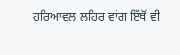ਹਰਿਆਵਲ ਲਹਿਰ ਵਾਂਗ ਇੱਥੋਂ ਵੀ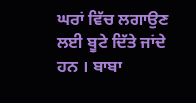ਘਰਾਂ ਵਿੱਚ ਲਗਾਉਣ ਲਈ ਬੂਟੇ ਦਿੱਤੇ ਜਾਂਦੇ ਹਨ । ਬਾਬਾ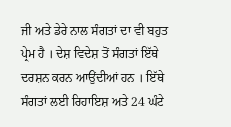ਜੀ ਅਤੇ ਡੇਰੇ ਨਾਲ ਸੰਗਤਾਂ ਦਾ ਵੀ ਬਹੁਤ ਪ੍ਰੇਮ ਹੈ । ਦੇਸ਼ ਵਿਦੇਸ਼ ਤੋਂ ਸੰਗਤਾਂ ਇੱਥੇ ਦਰਸ਼ਨ ਕਰਨ ਆਉਂਦੀਆਂ ਹਨ । ਇੱਥੇ ਸੰਗਤਾਂ ਲਈ ਰਿਹਾਇਸ਼ ਅਤੇ 24 ਘੰਟੇ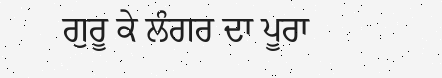ਗੁਰੂ ਕੇ ਲੰਗਰ ਦਾ ਪੂਰਾ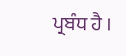ਪ੍ਰਬੰਧ ਹੈ ।